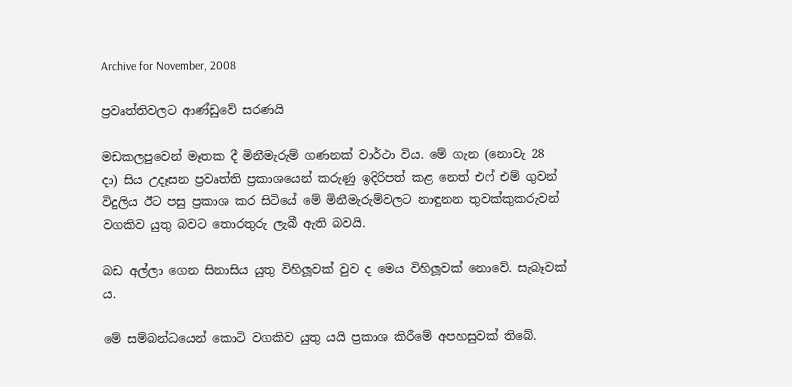Archive for November, 2008

ප්‍රවෘත්තිවලට ආණ්ඩුවේ සරණයි

මඩකලපුවෙන් මෑතක දී මිනීමැරුම් ගණනක් වාර්ථා විය. මේ ගැන (නොවැ 28 දා) සිය උදෑසන ප්‍රවෘත්ති ප්‍රකාශයෙන් කරුණු ඉදිරිපත් කළ නෙත් එෆ් එම් ගුවන් විදුලිය ඊට පසු ප්‍රකාශ කර සිටියේ මේ මිනීමැරුම්වලට නාඳුනන තුවක්කුකරුවන් වගකිව යුතු බවට තොරතුරු ලැබී ඇති බවයි.

බඩ අල්ලා ගෙන සිනාසිය යුතු විහිලූවක් වුව ද මෙය විහිලූවක් නොවේ. සැබෑවක් ය.

මේ සම්බන්ධයෙන් කොටි වගකිව යුතු යයි ප්‍රකාශ කිරීමේ අපහසුවක් තිබේ.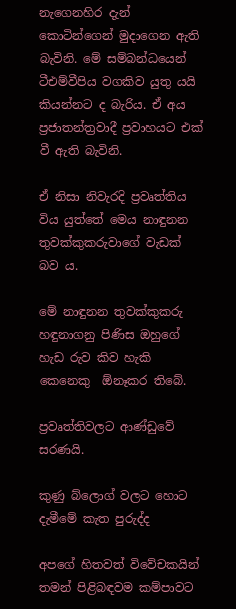නැගෙනහිර දැන් කොටින්ගෙන් මුදාගෙන ඇති බැවිනි. මේ සම්බන්ධයෙන් ටීඑම්වීපිය වගකිව යුතු යයි කියන්නට ද බැරිය. ඒ අය ප්‍රජාතන්ත්‍රවාදී ප්‍රවාහයට එක් වී ඇති බැවිනි.

ඒ නිසා නිවැරදි ප්‍රවෘත්තිය විය යුත්තේ මෙය නාඳුනන තුවක්කුකරුවාගේ වැඩක් බව ය.

මේ නාඳුනන තුවක්කුකරු හඳුනාගනු පිණිස ඔහුගේ හැඩ රුව කිව හැකි කෙනෙකු  ඕනෑකර තිබේ.

ප්‍රවෘත්තිවලට ආණ්ඩුවේ සරණයි.

කුණු බ්ලොග් වලට හොට දැමීමේ කැත පුරුද්ද

අපගේ හිතවත් විවේචකයින් තමන් පිළිබඳවම කම්පාවට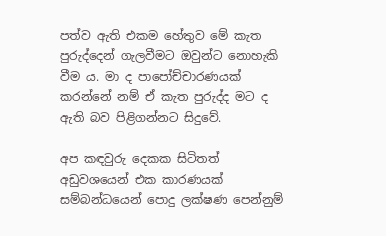පත්ව ඇති එකම හේතුව මේ කැත පුරුද්දෙන් ගැලවීමට ඔවුන්ට නොහැකි වීම ය. මා ද පාපෝච්චාරණයක් කරන්නේ නම් ඒ කැත පුරුද්ද මට ද ඇති බව පිළිගන්නට සිදුවේ.

අප කඳවුරු දෙකක සිටිතත් අඩුවශයෙන් එක කාරණයක් සම්බන්ධයෙන් පොදු ලක්ෂණ පෙන්නුම්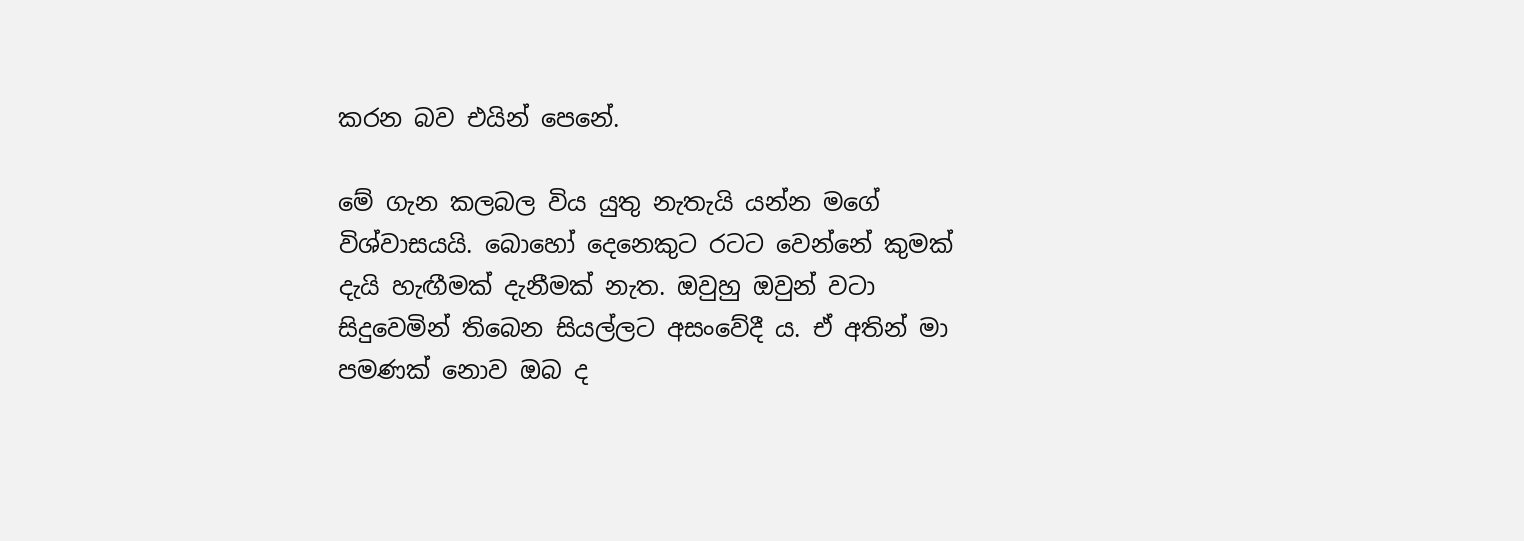කරන බව එයින් පෙනේ.

මේ ගැන කලබල විය යුතු නැතැයි යන්න මගේ විශ්වාසයයි. බොහෝ දෙනෙකුට රටට වෙන්නේ කුමක් දැයි හැඟීමක් දැනීමක් නැත. ඔවුහු ඔවුන් වටා සිදුවෙමින් තිබෙන සියල්ලට අසංවේදී ය. ඒ අතින් මා පමණක් නොව ඔබ ද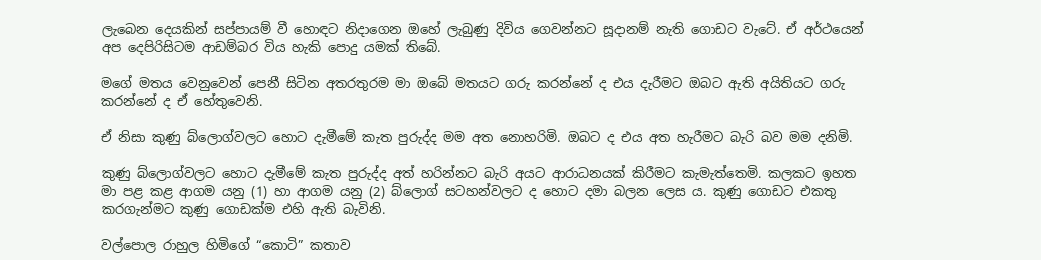ලැබෙන දෙයකින් සප්පායම් වී හොඳට නිදාගෙන ඔහේ ලැබුණු දිවිය ගෙවන්නට සූදානම් නැති ගොඩට වැටේ. ඒ අර්ථයෙන් අප දෙපිරිසිටම ආඩම්බර විය හැකි පොදු යමක් තිබේ.

මගේ මතය වෙනුවෙන් පෙනී සිටින අතරතුරම මා ඔබේ මතයට ගරු කරන්නේ ද එය දැරීමට ඔබට ඇති අයිතියට ගරු කරන්නේ ද ඒ හේතුවෙනි.

ඒ නිසා කුණු බ්ලොග්වලට හොට දැමීමේ කැත පුරුද්ද මම අත නොහරිමි. ඔබට ද එය අත හැරීමට බැරි බව මම දනිමි.

කුණු බ්ලොග්වලට හොට දැමීමේ කැත පුරුද්ද අත් හරින්නට බැරි අයට ආරාධනයක් කිරීමට කැමැත්තෙමි. කලකට ඉහත මා පළ කළ ආගම යනු (1) හා ආගම යනු (2) බ්ලොග් සටහන්වලට ද හොට දමා බලන ලෙස ය. කුණු ගොඩට එකතු කරගැන්මට කුණු ගොඩක්ම එහි ඇති බැවිනි.

වල්පොල රාහුල හිමිගේ “කොටි” කතාව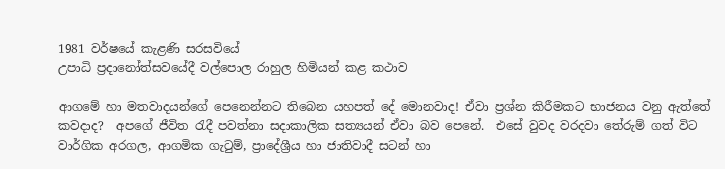1981 වර්ෂයේ කැළණි සරසවියේ
උපාධි ප්‍රදානෝත්සවයේදී වල්පොල රාහුල හිමියන් කළ කථාව

ආගමේ හා මතවාදයන්ගේ පෙනෙන්නට තිබෙන යහපත් දේ මොනවාද! ඒවා ප්‍රශ්න කිරීමකට භාජනය වනු ඇත්තේ කවදාද?  අපගේ ජීවිත රැදී පවත්නා සදාකාලික සත්‍යයන් ඒවා බව පෙනේ.  එසේ වුවද වරදවා තේරුම් ගත් විට වාර්ගික අරගල, ආගමික ගැටුම්, ප්‍රාදේශ්‍රීය හා ජාතිවාදී සටන් හා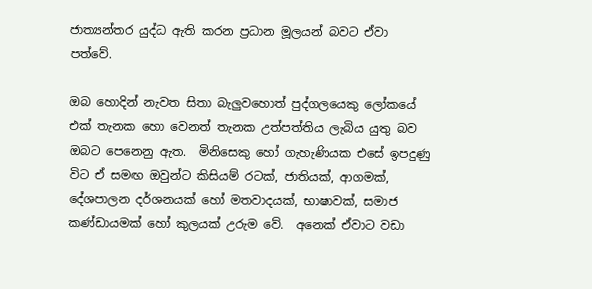ජාත්‍යන්තර යුද්ධ ඇති කරන ප්‍රධාන මූලයන් බවට ඒවා පත්වේ.

ඔබ හොදින් නැවත සිතා බැලුවහොත් පුද්ගලයෙකු ලෝකයේ එක් තැනක හො වෙනත් තැනක උත්පත්තිය ලැබිය යුතු බව ඔබට පෙනෙනු ඇත.  මිනිසෙකු හෝ ගැහැණියක එසේ ඉපදුණු විට ඒ සමඟ ඔවුන්ට කිසියම් රටක්, ජාතියක්, ආගමක්, දේශපාලන දර්ශනයක් හෝ මතවාදයක්, භාෂාවක්, සමාජ කණ්ඩායමක් හෝ කුලයක් උරුම වේ.  අනෙක් ඒවාට වඩා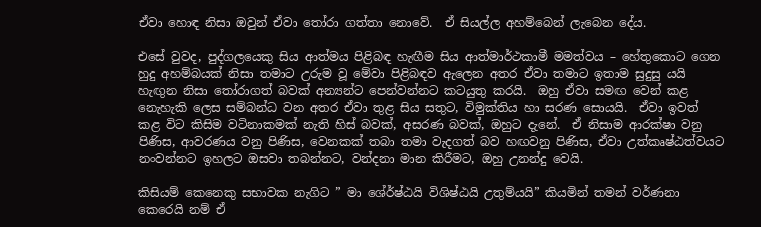ඒවා හොඳ නිසා ඔවුන් ඒවා තෝරා ගත්තා නොවේ.  ඒ සියල්ල අහම්බෙන් ලැබෙන දේය.

එසේ වුවද, පුද්ගලයෙකු සිය ආත්මය පිළිබඳ හැඟීම සිය ආත්මාර්ථකාමී මමත්වය – හේතුකොට ගෙන  හුදු අහම්බයක් නිසා තමාට උරුම වූ මේවා පිළිබඳව ඇලෙන අතර ඒවා තමාට ඉතාම සුදුසු යයි හැඟුන නිසා තෝරාගත් බවක් අන්‍යන්ට පෙන්වන්නට කටයුතු කරයි.  ඔහු ඒවා සමඟ වෙන් කළ නෙැහැකි ලෙස සම්බන්ධ වන අතර ඒවා තුළ සිය සතුට, විමුක්තිය හා සරණ සොයයි.  ඒවා ඉවත් කළ විට කිසිම වටිනාකමක් නැති හිස් බවක්, අසරණ බවක්, ඔහුට දැනේ.  ඒ නිසාම ආරක්ෂා වනු පිණිස, ආවරණය වනු පිණිස, වෙනකක් තබා තමා වැදගත් බව හඟවනු පිණිස, ඒවා උත්කෘෂ්ඨත්වයට නංවන්නට ඉහලට ඔසවා තබන්නට, වන්දනා මාන කිරීමට, ඔහු උනන්දු වෙයි.

කිසියම් කෙනෙකු සභාවක නැගිට ” මා ශේ‍ර්ෂ්ඨයි විශිෂ්ඨයි උතුම්යයි” කියමින් තමන් වර්ණනා කෙරෙයි නම් ඒ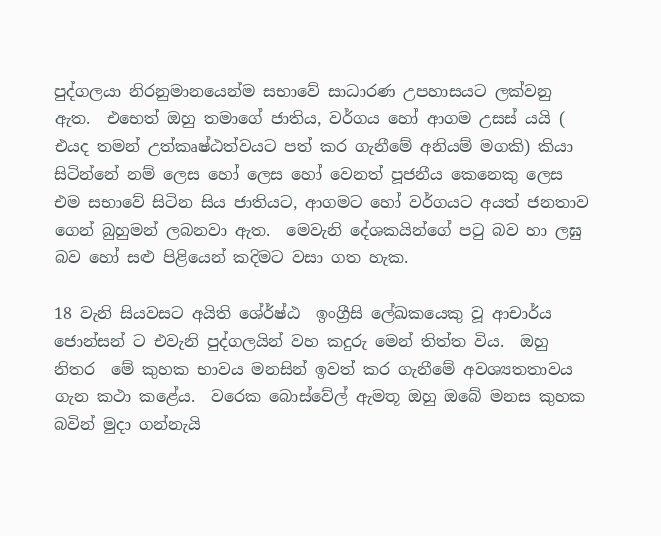පුද්ගලයා නිරනුමානයෙන්ම සභාවේ සාධාරණ උපහාසයට ලක්වනු ඇත.  එභෙත් ඔහු තමාගේ ජාතිය, වර්ගය හෝ ආගම උසස් යයි ( එයද තමන් උත්කෘෂ්ඨත්වයට පත් කර ගැනීමේ අනියම් මගකි) කියා සිටින්නේ නම් ලෙස හෝ ලෙස හෝ වෙනත් පූජනීය කෙනෙකු ලෙස එම සභාවේ සිටින සිය ජාතියට, ආගමට හෝ වර්ගයට අයත් ජනතාව ගෙන් බුහුමන් ලබනවා ඇත.  මෙවැනි දේශකයින්ගේ පටු බව හා ලඝු බව හෝ සළු පිළියෙන් කදිමට වසා ගත හැක.

18 වැනි සියවසට අයිති ශේ‍ර්ෂ්ඨ  ඉංග්‍රීසි ලේඛකයෙකු වූ ආචාර්ය ජොන්සන් ට එවැනි පුද්ගලයින් වහ කදුරු මෙන් තිත්ත විය.  ඔහු නිතර  මේ කුහක භාවය මනසින් ඉවත් කර ගැනීමේ අවශ්‍යතතාවය ගැන කථා කළේය.  වරෙක බොස්වේල් ඇමතූ ඔහු ඔබේ මනස කුහක බවින් මුදා ගන්නැයි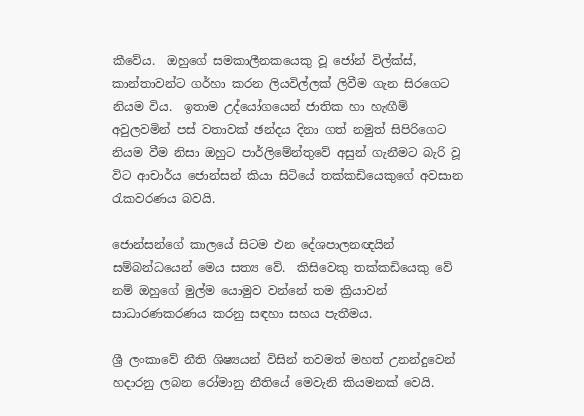කීවේය.  ඔහුගේ සමකාලීනකයෙකු වූ ජෝන් විල්ක්ස්, කාන්තාවන්ට ගර්හා කරන ලියවිල්ලක් ලිවීම ගැන සිරගෙට නියම විය.  ඉතාම උද්යෝගයෙන් ජාතික හා හැඟීම් අවුලවමින් පස් වතාවක් ඡන්දය දිනා ගත් නමුත් සිපිරිගෙට නියම වීම නිසා ඔහුට පාර්ලිමේන්තුවේ අසුන් ගැනීමට බැරි වූ විට ආචාර්ය ජොන්සන් කියා සිටියේ තක්කඩියෙකුගේ අවසාන රැකවරණය බවයි.

ජොන්සන්ගේ කාලයේ සිටම එන දේශපාලනඥයින් සම්බන්ධයෙන් මෙය සත්‍ය වේ.  කිසිවෙකු තක්කඩියෙකු වේ නම් ඔහුගේ මුල්ම යොමුව වන්නේ තම ක්‍රියාවන් සාධාරණකරණය කරනු සඳහා සහය පැතීමය.

ශ්‍රී ලංකාවේ නීති ශිෂ්‍යයන් විසින් තවමත් මහත් උනන්දුවෙන් හදාරනු ලබන රෝමානු නීතියේ මෙවැනි කියමනක් වෙයි.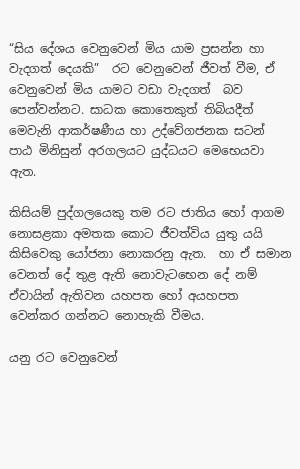“සිය දේශය වෙනුවෙන් මිය යාම ප්‍රසන්න හා වැදගත් දෙයකි”  රට වෙනුවෙන් ජීවත් වීම, ඒ වෙනුවෙන් මිය යාමට වඩා වැදගත්  බව පෙන්වන්නට. සාධක කොතෙකුත් තිබියදීත් මෙවැනි ආකර්ෂණීය හා උද්වේගජනක සටන් පාඨ මිනිසුන් අරගලයට යුද්ධයට මෙභෙයවා ඇත.

කිසියම් පුද්ගලයෙකු තම රට ජාතිය හෝ ආගම නොසළකා අමතක කොට ජීවත්විය යුතු යයි කිසිවෙකු යෝජනා නොකරනු ඇත.  හා ඒ සමාන වෙනත් දේ තුළ ඇති නොවැටභෙන දේ නම් ඒවායින් ඇතිවන යහපත හෝ අයහපත වෙන්කර ගන්නට නොහැකි වීමය.

යනු රට වෙනුවෙන්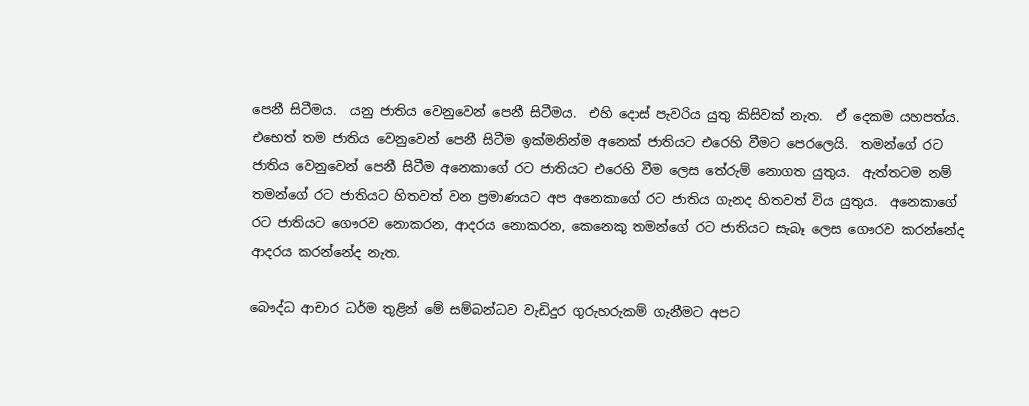පෙනී සිටීමය.  යනු ජාතිය වෙනුවෙන් පෙනී සිටීමය.  එහි දොස් පැවරිය යුතු කිසිවක් නැත.  ඒ දෙකම යහපත්ය.  එභෙත් තම ජාතිය වෙනුවෙන් පෙනී සිටීම ඉක්මනින්ම අනෙක් ජාතියට එරෙහි වීමට පෙරලෙයි.  තමන්ගේ රට ජාතිය වෙනුවෙන් පෙනී සිටීම අනෙකාගේ රට ජාතියට එරෙහි වීම ලෙස තේරුම් නොගත යුතුය.  ඇත්තටම නම් තමන්ගේ රට ජාතියට හිතවත් වන ප්‍රමාණයට අප අනෙකාගේ රට ජාතිය ගැනද හිතවත් විය යුතුය.  අනෙකාගේ රට ජාතියට ගෞරව නොකරන, ආදරය නොකරන, කෙනෙකු තමන්ගේ රට ජාතියට සැබෑ ලෙස ගෞරව කරන්නේද ආදරය කරන්නේද නැත.

බෞද්ධ ආචාර ධර්ම තුළින් මේ සම්බන්ධව වැඩිදුර ගුරුහරුකම් ගැනීමට අපට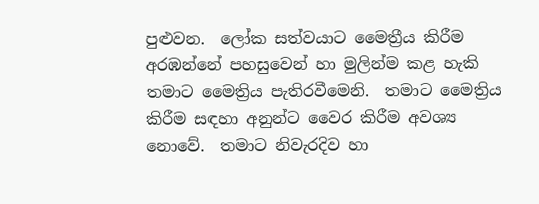පුළුවන.  ලෝක සත්වයාට මෛත්‍රීය කිරීම අරඹන්නේ පහසුවෙන් හා මුලින්ම කළ හැකි තමාට මෛත්‍රිය පැතිරවීමෙනි.  තමාට මෛත්‍රිය කිරීම සඳහා අනුන්ට වෛර කිරීම අවශ්‍ය නොවේ.  තමාට නිවැරදිව හා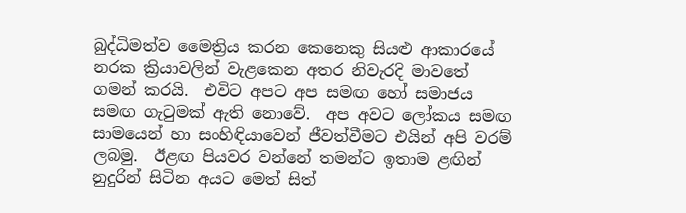බුද්ධිමත්ව මෛත්‍රිය කරන කෙනෙකු සියළු ආකාරයේ නරක ක්‍රියාවලින් වැළකෙන අතර නිවැරදි මාවතේ ගමන් කරයි.  එවිට අපට අප සමඟ හෝ සමාජය සමඟ ගැටුමක් ඇති නොවේ.  අප අවට ලෝකය සමඟ සාමයෙන් හා සංහිඳියාවෙන් ජීවත්වීමට එයින් අපි වරම් ලබමු.  ඊළඟ පියවර වන්නේ තමන්ට ඉතාම ළඟින් නුදුරින් සිටින අයට මෙත් සිත්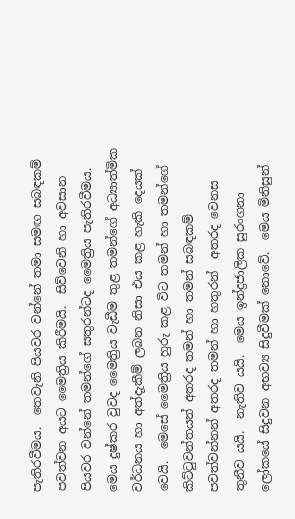පැතිරවීමය.  තෙවැනි පියවර වන්නේ තමා සමඟ සබඳකම් පවත්වන අයට මෛත්‍රිය කිරීමයි.  සිව්වෙනි හා අවසාන පියවර වන්නේ තමන්ගේ සතුරන්ටද මෛත්‍රිය පැතිරවීමය.  මෙය දුෂ්කර වුවද මෛත්‍රිය වැඩීම තුළ තමන්ගේ අධ්‍යාත්මික වර්ධනය හා අත්දැකීම් ලබන නිසා එය කළ හැකි දෙයක් වෙයි.  මෙසේ මෛත්‍රිය හුරු කළ විට තමන් හා තමන්ගේ කිට්ටුවන්තයන් අතරද තමන් හා තමන් සබඳකම් පවත්වන්නන් අතරද තමන් හා හතුරන්  අතරද වෙනස තුනීව යයි.  නැතිව යයි.  මෙය ඉන්ද්‍රජාලික සුරංගනා ලෝකයේ සිදුවන අභව්‍ය සිදුවීමක් නොවේ.  මෙය මිනිසුන්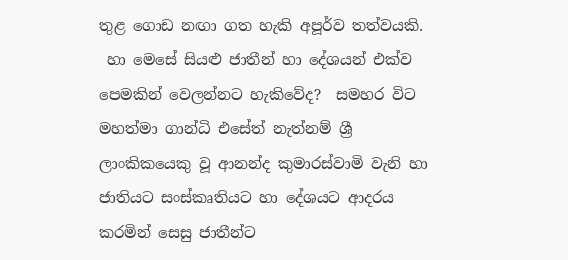තුළ ගොඩ නඟා ගත හැකි අපූර්ව තත්වයකි.
 හා මෙසේ සියළු ජාතීන් හා දේශයන් එක්ව පෙමකින් වෙලන්නට හැකිවේද?  සමහර විට මහත්මා ගාන්ධි එසේත් නැත්නම් ශ්‍රී ලාංකිකයෙකු වූ ආනන්ද කුමාරස්වාමි වැනි හා  ජාතියට සංස්කෘතියට හා දේශයට ආදරය කරමින් සෙසු ජාතීන්ට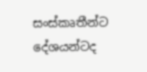සංස්කෘතීන්ට දේශයන්ටද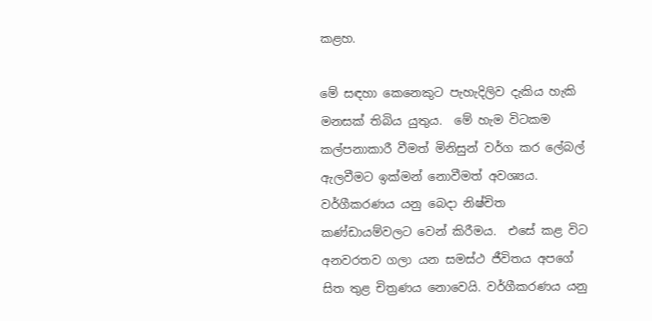කළහ.

මේ සඳහා කෙනෙකුට පැහැදිලිව දැකිය හැකි මනසක් තිබිය යුතුය.  මේ හැම විටකම කල්පනාකාරී වීමත් මිනිසුන් වර්ග කර ලේබල් ඇලවීමට ඉක්මන් නොවීමත් අවශ්‍යය. වර්ගීකරණය යනු බෙදා නිෂ්චිත කණ්ඩායම්වලට වෙන් කිරීමය.  එසේ කළ විට අනවරතව ගලා යන සමස්ථ ජීවිතය අපගේ සිත තුළ චිත්‍රණය නොවෙයි. වර්ගීකරණය යනු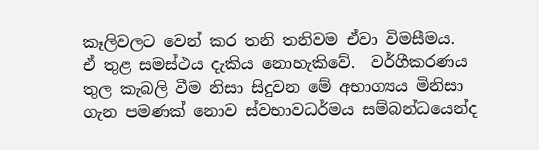කෑලිවලට වෙන් කර තනි තනිවම ඒවා විමසීමය.  ඒ තුළ සමස්ථය දැකිය නොහැකිවේ.  වර්ගීකරණය තුල කැබලි වීම නිසා සිදුවන මේ අභාග්‍යය මිනිසා ගැන පමණක් නොව ස්වභාවධර්මය සම්බන්ධයෙන්ද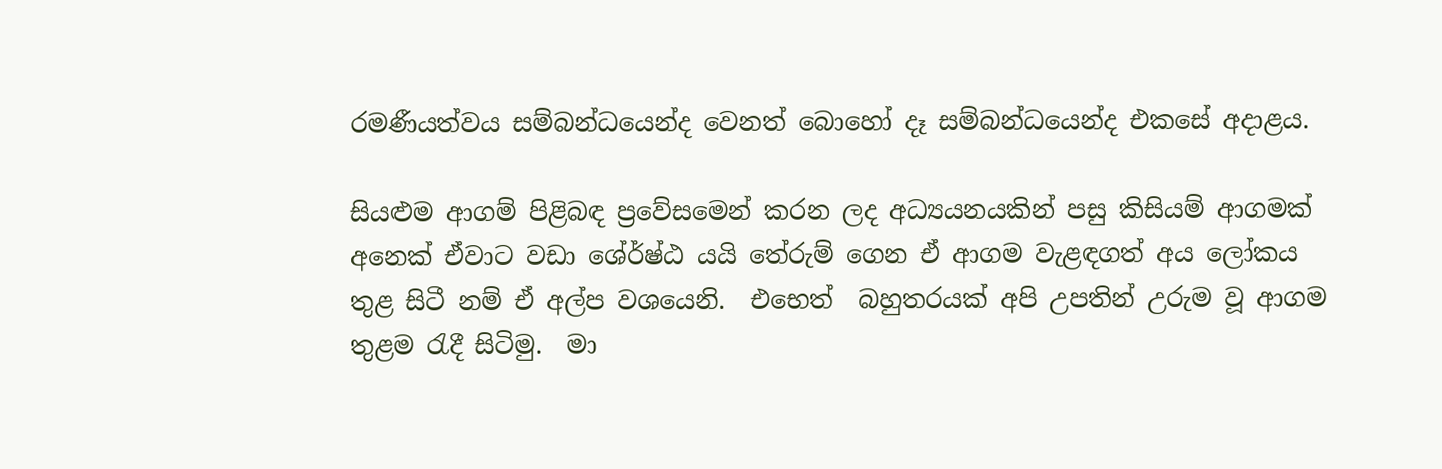රමණීයත්වය සම්බන්ධයෙන්ද වෙනත් බොහෝ දෑ සම්බන්ධයෙන්ද එකසේ අදාළය.

සියළුම ආගම් පිළිබඳ ප්‍රවේසමෙන් කරන ලද අධ්‍යයනයකින් පසු කිසියම් ආගමක් අනෙක් ඒවාට වඩා ශේ‍ර්ෂ්ඨ යයි තේරුම් ගෙන ඒ ආගම වැළඳගත් අය ලෝකය තුළ සිටී නම් ඒ අල්ප වශයෙනි.  එභෙත්  බහුතරයක් අපි උපතින් උරුම වූ ආගම තුළම රැදී සිටිමු.  මා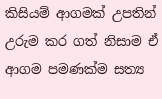කිසියම් ආගමක් උපතින් උරුම කර ගත් නිසාම ඒ ආගම පමණක්ම සත්‍ය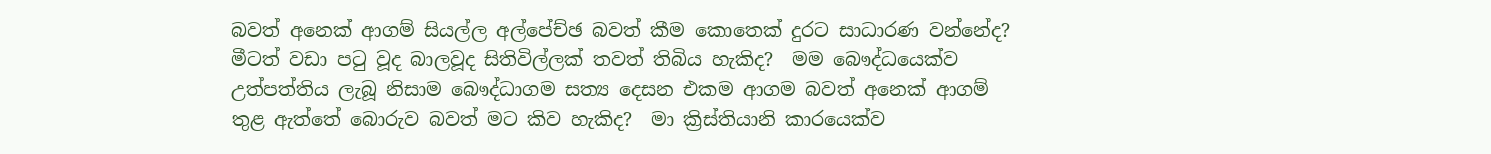බවත් අනෙක් ආගම් සියල්ල අල්පේච්ඡ බවත් කීම කොතෙක් දුරට සාධාරණ වන්නේද?  මීටත් වඩා පටු වූද බාලවූද සිතිවිල්ලක් තවත් තිබිය හැකිද?  මම බෞද්ධයෙක්ව උත්පත්තිය ලැබූ නිසාම බෞද්ධාගම සත්‍ය දෙසන එකම ආගම බවත් අනෙක් ආගම් තුළ ඇත්තේ බොරුව බවත් මට කිව හැකිද?  මා ක්‍රිස්තියානි කාරයෙක්ව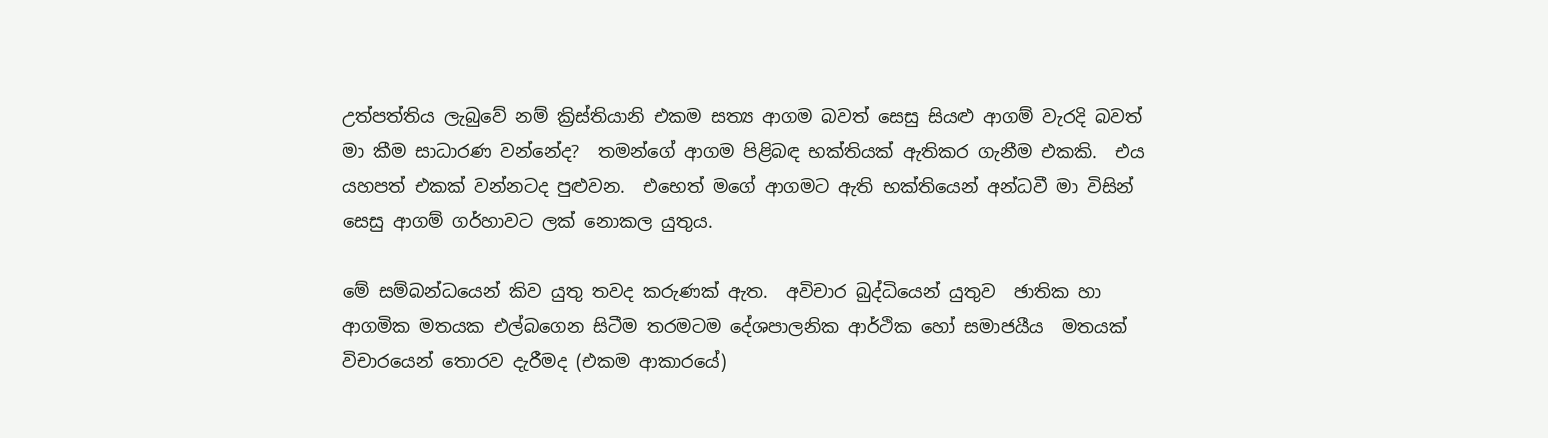උත්පත්තිය ලැබුවේ නම් ක්‍රිස්තියානි එකම සත්‍ය ආගම බවත් සෙසු සියළු ආගම් වැරදි බවත් මා කීම සාධාරණ වන්නේද?  තමන්ගේ ආගම පිළිබඳ භක්තියක් ඇතිකර ගැනීම එකකි.  එය යහපත් එකක් වන්නටද පුළුවන.  එභෙත් මගේ ආගමට ඇති භක්තියෙන් අන්ධවී මා විසින් සෙසු ආගම් ගර්හාවට ලක් නොකල යුතුය.

මේ සම්බන්ධයෙන් කිව යුතු තවද කරුණක් ඇත.  අවිචාර බුද්ධියෙන් යුතුව  ඡාතික හා ආගමික මතයක එල්බගෙන සිටීම තරමටම දේශපාලනික ආර්ථික හෝ සමාජයීය  මතයක් විචාරයෙන් තොරව දැරීමද (එකම ආකාරයේ)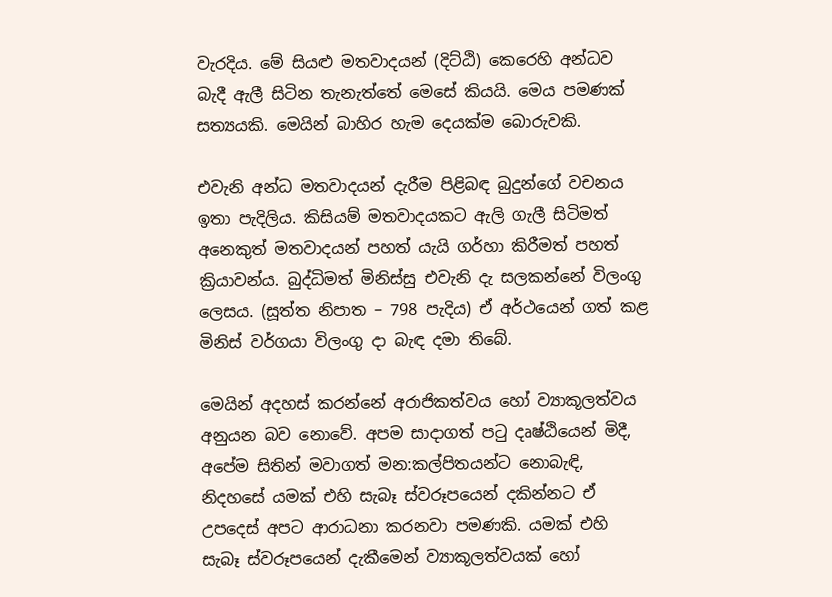වැරදිය. මේ සියළු මතවාදයන් (දිට්ඨි) කෙරෙහි අන්ධව බැදී ඇලී සිටින තැනැත්තේ මෙසේ කියයි. මෙය පමණක් සත්‍යයකි. මෙයින් බාහිර හැම දෙයක්ම බොරුවකි.

එවැනි අන්ධ මතවාදයන් දැරීම පිළිබඳ බුදුන්ගේ වචනය ඉතා පැදිලිය. කිසියම් මතවාදයකට ඇලි ගැලී සිටිමත් අනෙකුත් මතවාදයන් පහත් යැයි ගර්හා කිරීමත් පහත් ක්‍රියාවන්ය. බුද්ධිමත් මිනිස්සු එවැනි දැ සලකන්නේ විලංගු ලෙසය. (සූත්ත නිපාත – 798 පැදිය) ඒ අර්ථයෙන් ගත් කළ මිනිස් වර්ගයා විලංගු දා බැඳ දමා තිබේ.

මෙයින් අදහස් කරන්නේ අරාජිකත්වය හෝ ව්‍යාකූලත්වය අනුයන බව නොවේ. අපම සාදාගත් පටු දෘෂ්ඨියෙන් මිදී, අපේම සිතින් මවාගත් මන:කල්පිතයන්ට නොබැඳි, නිදහසේ යමක් එහි සැබෑ ස්වරූපයෙන් දකින්නට ඒ උපදෙස් අපට ආරාධනා කරනවා පමණකි. යමක් එහි සැබෑ ස්වරූපයෙන් දැකීමෙන් ව්‍යාකූලත්වයක් හෝ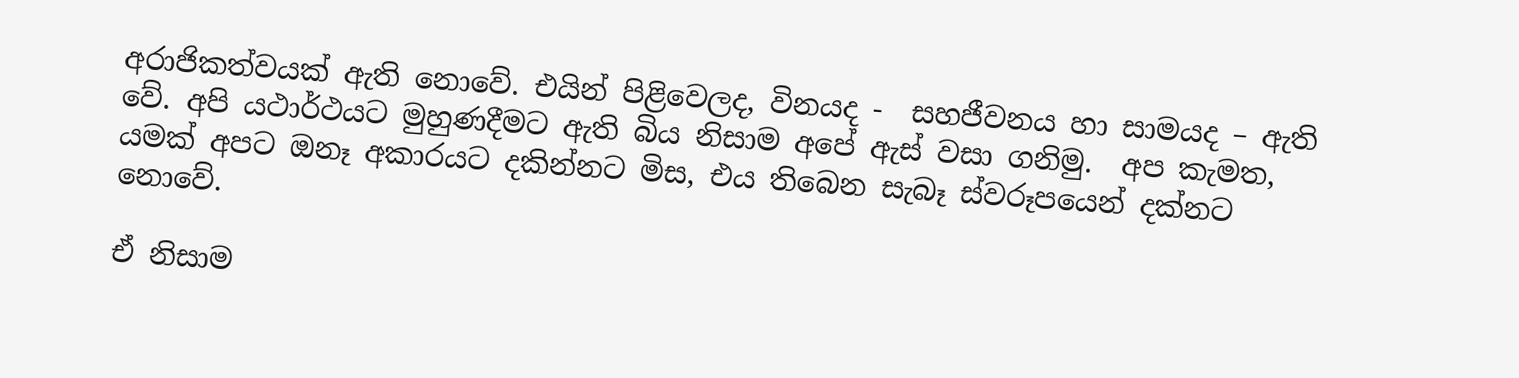අරාජිකත්වයක් ඇති නොවේ. එයින් පිළිවෙලද, විනයද -  සහජීවනය හා සාමයද – ඇති වේ. අපි යථාර්ථයට මුහුණදීමට ඇති බිය නිසාම අපේ ඇස් වසා ගනිමු.  අප කැමත, යමක් අපට ඔනෑ අකාරයට දකින්නට මිස, එය තිබෙන සැබෑ ස්වරූපයෙන් දක්නට නොවේ.

ඒ නිසාම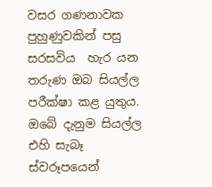වසර ගණනාවක පුහුණුවකින් පසු සරසවිය  හැර යන තරුණ ඔබ සියල්ල පරීක්ෂා කළ යුතුය.  ඔබේ දැනුම සියල්ල  එහි සැබෑ ස්වරූපයෙන්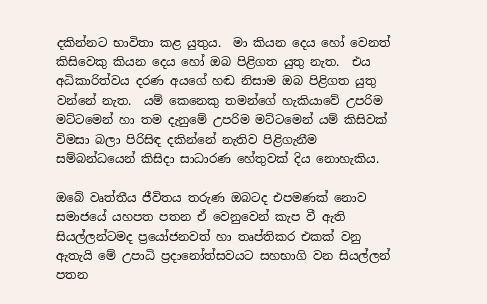දකින්නට භාවිතා කළ යුතුය.  මා කියන දෙය හෝ වෙනත් කිසිවෙකු කියන දෙය හෝ ඔබ පිළිගත යුතු නැත.  එය අධිකාරිත්වය දරණ අයගේ හඬ නිසාම ඔබ පිළිගත යුතු වන්නේ නැත.  යම් කෙනෙකු තමන්ගේ හැකියාවේ උපරිම මට්ටමෙන් හා තම දැනුමේ උපරිම මට්ටමෙන් යම් කිසිවක් විමසා බලා පිරිසිඳ දකින්නේ නැතිව පිළිගැනීම සම්බන්ධයෙන් කිසිදා සාධාරණ හේතුවක් දිය නොහැකිය.

ඔබේ වෘත්තීය ජීවිතය තරුණ ඔබටද එපමණක් නොව සමාජයේ යහපත පතන ඒ වෙනුවෙන් කැප වී ඇති සියල්ලන්ටමද ප්‍රයෝජනවත් හා තෘප්තිකර එකක් වනු ඇතැයි මේ උපාධි ප්‍රදානෝත්සවයට සහභාගි වන සියල්ලන් පතන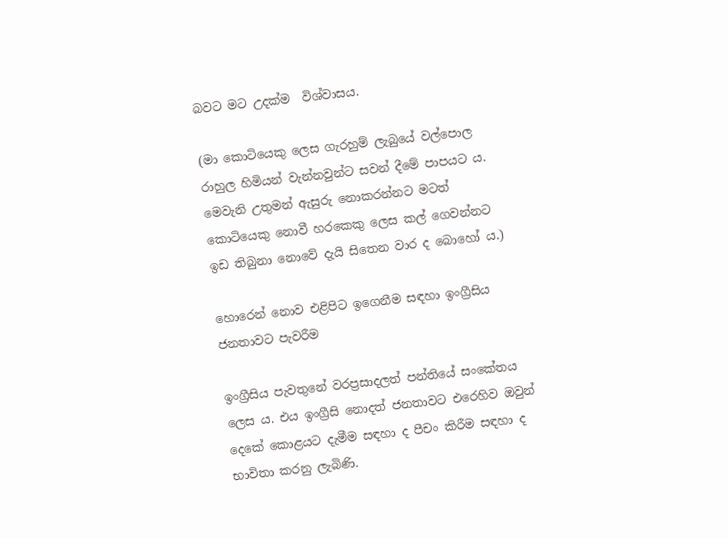බවට මට උදක්ම  විශ්වාසය.

(මා කොටියෙකු ලෙස ගැරහුම් ලැබුයේ වල්පොල රාහුල හිමියන් වැන්නවුන්ට සවන් දීමේ පාපයට ය. මෙවැනි උතුමන් ඇසුරු නොකරන්නට මටත් කොටියෙකු නොවී හරකෙකු ලෙස කල් ගෙවන්නට ඉඩ තිබුනා නොවේ දැයි සිතෙන වාර ද බොහෝ ය.)

හොරෙන් නොව එළිපිට ඉගෙනීම සඳහා ඉංග්‍රීසිය ජනතාවට පැවරීම

ඉංග්‍රීසිය පැවතුනේ වරප්‍රසාදලත් පන්තියේ සංකේතය ලෙස ය. එය ඉංග්‍රීසි නොදත් ජනතාවට එරෙහිව ඔවුන් දෙකේ කොළයට දැමීම සඳහා ද පීචං කිරීම සඳහා ද භාවිතා කරනු ලැබිණි.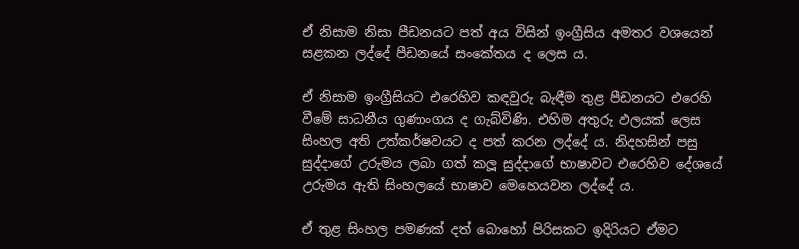ඒ නිසාම නිසා පීඩනයට පත් අය විසින් ඉංග්‍රීසිය අමතර වශයෙන් සළකන ලද්දේ පීඩනයේ සංකේතය ද ලෙස ය.

ඒ නිසාම ඉංග්‍රීසියට එරෙහිව කඳවුරු බැඳීම තුළ පීඩනයට එරෙහි වීමේ සාධනීය ගුණාංගය ද ගැබ්විණි. එහිම අතුරු ඵලයක් ලෙස සිංහල අති උත්කර්ෂවයට ද පත් කරන ලද්දේ ය. නිදහසින් පසු සුද්දාගේ උරුමය ලබා ගත් කලූ සුද්දාගේ භාෂාවට එරෙහිව දේශයේ උරුමය ඇති සිංහලයේ භාෂාව මෙහෙයවන ලද්දේ ය.

ඒ තුළ සිංහල පමණක් දත් බොහෝ පිරිසකට ඉදිරියට ඒමට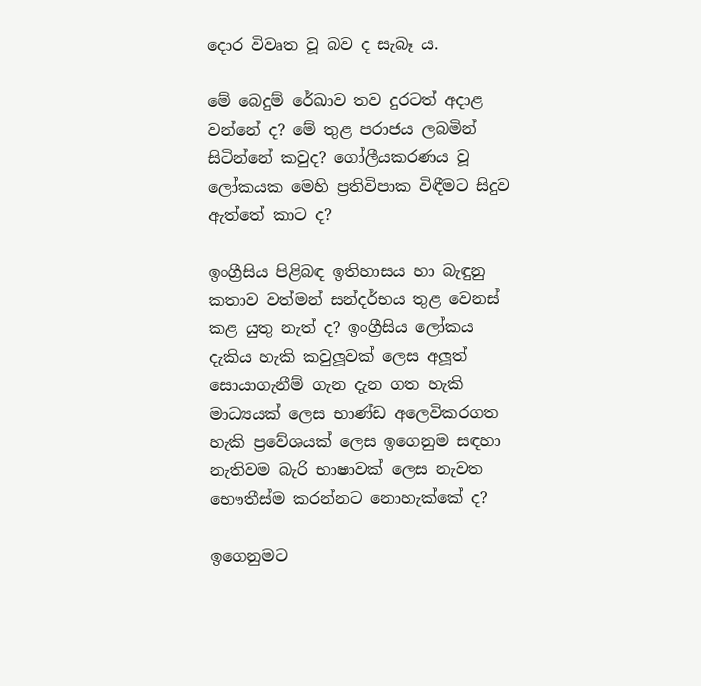දොර විවෘත වූ බව ද සැබෑ ය.

මේ බෙදුම් රේඛාව තව දුරටත් අදාළ වන්නේ ද? මේ තුළ පරාජය ලබමින් සිටින්නේ කවුද? ගෝලීයකරණය වූ ලෝකයක මෙහි ප්‍රතිවිපාක විඳීමට සිදුව ඇත්තේ කාට ද?

ඉංග්‍රීසිය පිළිබඳ ඉතිහාසය හා බැඳුනු කතාව වත්මන් සන්දර්භය තුළ වෙනස් කළ යුතු නැත් ද? ඉංග්‍රීසිය ලෝකය දැකිය හැකි කවුලූවක් ලෙස අලූත් සොයාගැනීම් ගැන දැන ගත හැකි මාධ්‍යයක් ලෙස භාණ්ඩ අලෙවිකරගත හැකි ප්‍රවේශයක් ලෙස ඉගෙනුම සඳහා නැතිවම බැරි භාෂාවක් ලෙස නැවත භෞතීස්ම කරන්නට නොහැක්කේ ද?

ඉගෙනුමට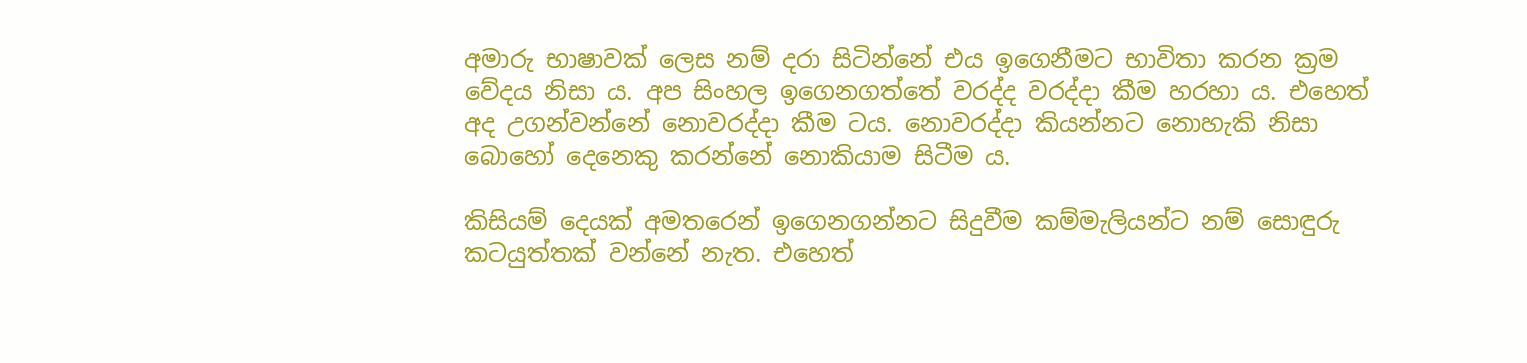අමාරු භාෂාවක් ලෙස නම් දරා සිටින්නේ එය ඉගෙනීමට භාවිතා කරන ක්‍රම වේදය නිසා ය. අප සිංහල ඉගෙනගත්තේ වරද්ද වරද්දා කීම හරහා ය. එහෙත් අද උගන්වන්නේ නොවරද්දා කීම ටය. නොවරද්දා කියන්නට නොහැකි නිසා බොහෝ දෙනෙකු කරන්නේ නොකියාම සිටීම ය.

කිසියම් දෙයක් අමතරෙන් ඉගෙනගන්නට සිදුවීම කම්මැලියන්ට නම් සොඳුරු කටයුත්තක් වන්නේ නැත. එහෙත්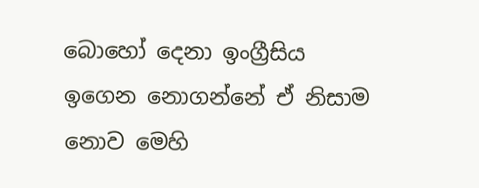බොහෝ දෙනා ඉංග්‍රීසිය ඉගෙන නොගන්නේ ඒ නිසාම නොව මෙහි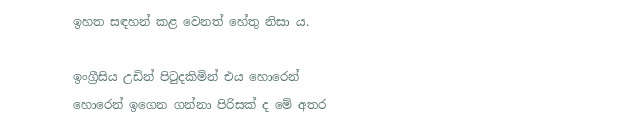ඉහත සඳහන් කළ වෙනත් හේතු නිසා ය.

ඉංග්‍රීසිය උඩින් පිටුදකිමින් එය හොරෙන් හොරෙන් ඉගෙන ගන්නා පිරිසක් ද මේ අතර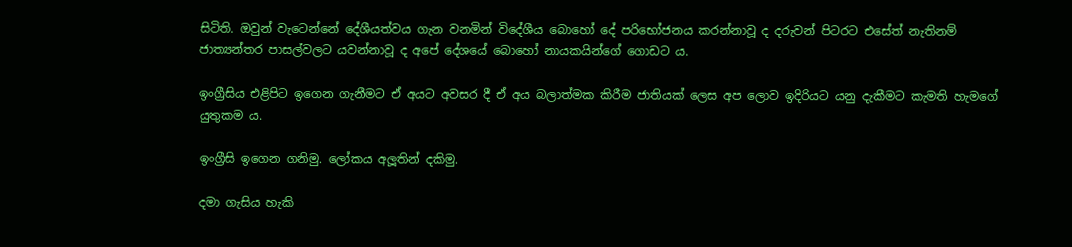සිටිති. ඔවුන් වැටෙන්නේ දේශීයත්වය ගැන වනමින් විදේශීය බොහෝ දේ පරිභෝජනය කරන්නාවූ ද දරුවන් පිටරට එසේත් නැතිනම් ජාත්‍යන්තර පාසල්වලට යවන්නාවූ ද අපේ දේශයේ බොහෝ නායකයින්ගේ ගොඩට ය.

ඉංග්‍රීසිය එළිපිට ඉගෙන ගැනීමට ඒ අයට අවසර දී ඒ අය බලාත්මක කිරීම ජාතියක් ලෙස අප ලොව ඉදිරියට යනු දැකීමට කැමති හැමගේ යුතුකම ය.

ඉංග්‍රීසි ඉගෙන ගනිමු. ලෝකය අලූතින් දකිමු.

දමා ගැසිය හැකි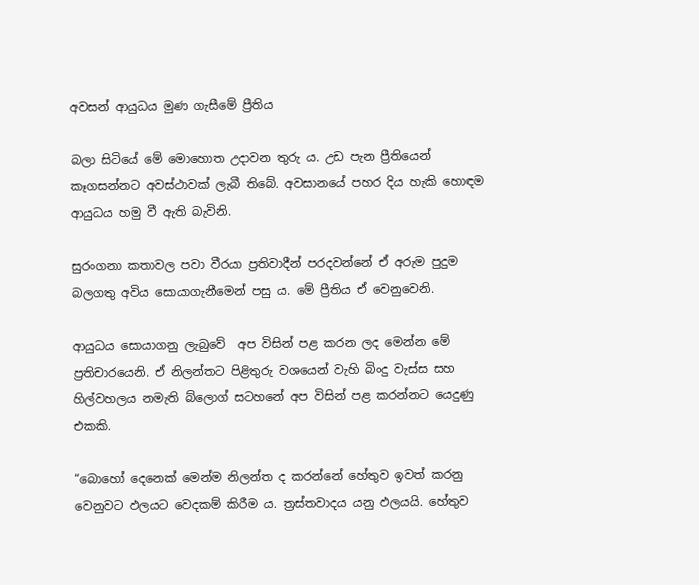අවසන් ආයුධය මුණ ගැසීමේ ප්‍රීතිය

බලා සිටියේ මේ මොහොත උදාවන තුරු ය. උඩ පැන ප්‍රීතියෙන් කෑගසන්නට අවස්ථාවක් ලැබී තිබේ. අවසානයේ පහර දිය හැකි හොඳම ආයුධය හමු වී ඇති බැවිනි.

සුරංගනා කතාවල පවා වීරයා ප්‍රතිවාදීන් පරදවන්නේ ඒ අරුම පුදුම බලගතු අවිය සොයාගැනීමෙන් පසු ය. මේ ප්‍රීතිය ඒ වෙනුවෙනි.

ආයුධය සොයාගනු ලැබුවේ  අප විසින් පළ කරන ලද මෙන්න මේ ප්‍රතිචාරයෙනි. ඒ නිලන්තට පිළිතුරු වශයෙන් වැහි බිංදු වැස්ස සහ හිල්වහලය නමැති බ්ලොග් සටහනේ අප විසින් පළ කරන්නට යෙදුණු එකකි.

“බොහෝ දෙනෙක් මෙන්ම නිලන්ත ද කරන්නේ හේතුව ඉවත් කරනු වෙනුවට ඵලයට වෙදකම් කිරීම ය. ත්‍රස්තවාදය යනු ඵලයයි. හේතුව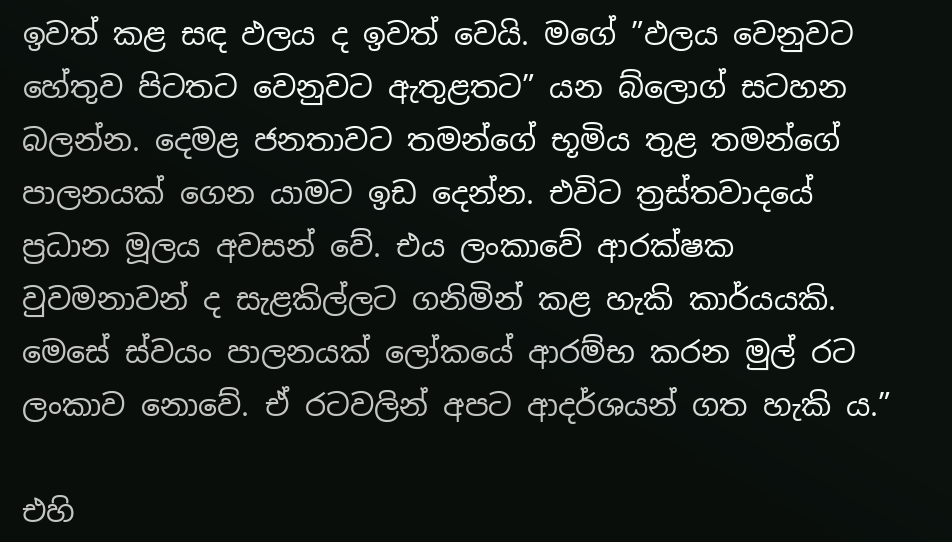ඉවත් කළ සඳ ඵලය ද ඉවත් වෙයි. මගේ ”ඵලය වෙනුවට හේතුව පිටතට වෙනුවට ඇතුළතට” යන බ්ලොග් සටහන බලන්න. දෙමළ ජනතාවට තමන්ගේ භූමිය තුළ තමන්ගේ පාලනයක් ගෙන යාමට ඉඩ දෙන්න. එවිට ත්‍රස්තවාදයේ ප්‍රධාන මූලය අවසන් වේ. එය ලංකාවේ ආරක්ෂක වුවමනාවන් ද සැළකිල්ලට ගනිමින් කළ හැකි කාර්යයකි. මෙසේ ස්වයං පාලනයක් ලෝකයේ ආරම්භ කරන මුල් රට ලංකාව නොවේ. ඒ රටවලින් අපට ආදර්ශයන් ගත හැකි ය.”

එහි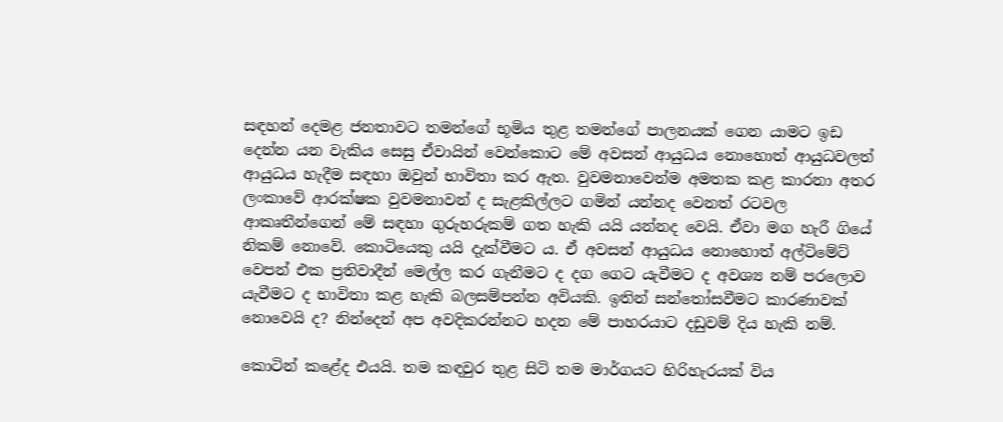සඳහන් දෙමළ ජනතාවට තමන්ගේ භූමිය තුළ තමන්ගේ පාලනයක් ගෙන යාමට ඉඩ දෙන්න යන වැකිය සෙසු ඒවායින් වෙන්කොට මේ අවසන් ආයුධය නොහොත් ආයුධවලත් ආයුධය හැදීම සඳහා ඔවුන් භාවිතා කර ඇත. වුවමනාවෙන්ම අමතක කළ කාරනා අතර ලංකාවේ ආරක්ෂක වුවමනාවන් ද සැළකිල්ලට ගමින් යන්නද වෙනත් රටවල ආකෘතීන්ගෙන් මේ සඳහා ගුරුහරුකම් ගත හැකි යයි යන්නද වෙයි. ඒවා මග හැරී ගියේ නිකම් නොවේ. කොටියෙකු යයි දැක්වීමට ය. ඒ අවසන් ආයුධය නොහොත් අල්ටිමේට් වෙපන් එක ප්‍රතිවාදීන් මෙල්ල කර ගැනීමට ද දග ගෙට යැවීමට ද අවශ්‍ය නම් පරලොව යැවීමට ද භාවිතා කළ හැකි බලසම්පන්න අවියකි. ඉතින් සන්තෝසවීමට කාරණාවක් නොවෙයි ද? නින්දෙන් අප අවදිකරන්නට හදන මේ පාහරයාට දඩුවම් දිය හැකි නම්.

කොටින් කළේද එයයි. තම කඳවුර තුළ සිටි තම මාර්ගයට හිරිහැරයක් විය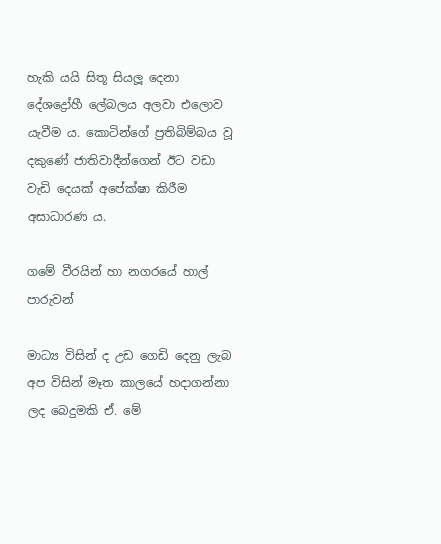හැකි යයි සිතූ සියලූ දෙනා දේශද්‍රෝහී ලේබලය අලවා එලොව යැවීම ය. කොටින්ගේ ප්‍රතිබිම්බය වූ දකුණේ ජාතිවාදීන්ගෙන් ඊට වඩා වැඩි දෙයක් අපේක්ෂා කිරීම අසාධාරණ ය.

ගමේ වීරයින් හා නගරයේ හාල් පාරුවන්

මාධ්‍ය විසින් ද උඩ ගෙඩි දෙනු ලැබ අප විසින් මෑත කාලයේ හදාගන්නා ලද බෙදුමකි ඒ. මේ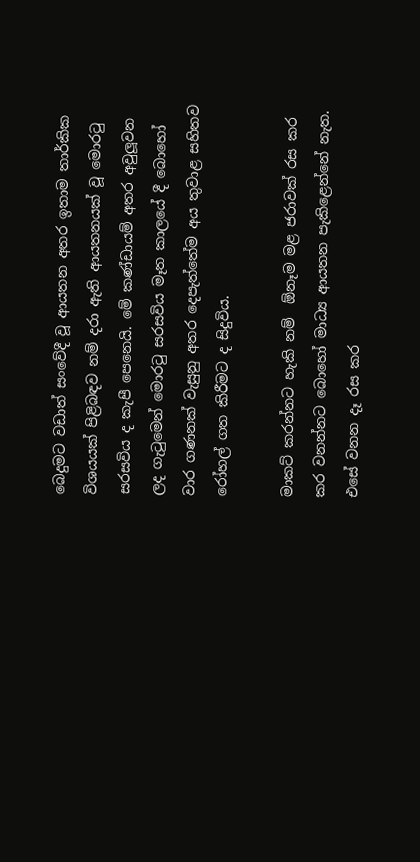බෙදුමට වඩාත් සංවේදී වූ ආයතන අතර ඉතාම තාර්කික විශයයක් පිළිබඳව නම් දරා ඇති ආයතනයක් වූ මොරටු සරසවිය ද කැපී පෙනෙයි. මේ කණ්ඩායම් අතර අවුලූවන ලද ගැටුමෙන් මොරටු සරසවිය මෑත කාලයේ දී බොහෝ වාර ගණනක් වැසුනු අතර දෙපැත්තේම අය තුවාළ සහිතව රෝහල් ගත කිරීමට ද සිදුවිය.

මාකට් කරන්නට හැකි නම්  ඕනෑම මළ ජරාවක් රස කර කර වනන්නට බොහෝ මාධ්‍ය ආයතන පැකිළෙන්නේ නැත. එසේ වනන දෑ රස කර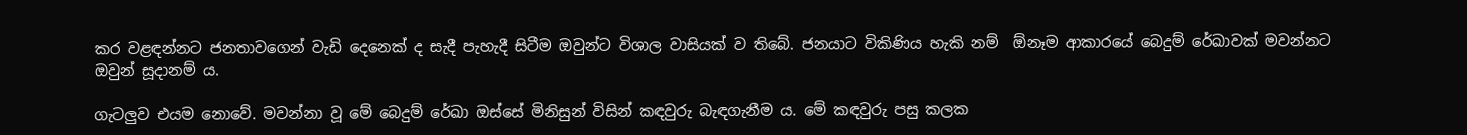කර වළඳන්නට ජනතාවගෙන් වැඩි දෙනෙක් ද සැදී පැහැදී සිටීම ඔවුන්ට විශාල වාසියක් ව තිබේ. ජනයාට විකිණිය හැකි නම්  ඕනෑම ආකාරයේ බෙදුම් රේඛාවක් මවන්නට ඔවුන් සූදානම් ය.

ගැටලුව එයම නොවේ. මවන්නා වූ මේ බෙදුම් රේඛා ඔස්සේ මිනිසුන් විසින් කඳවුරු බැඳගැනීම ය. මේ කඳවුරු පසු කලක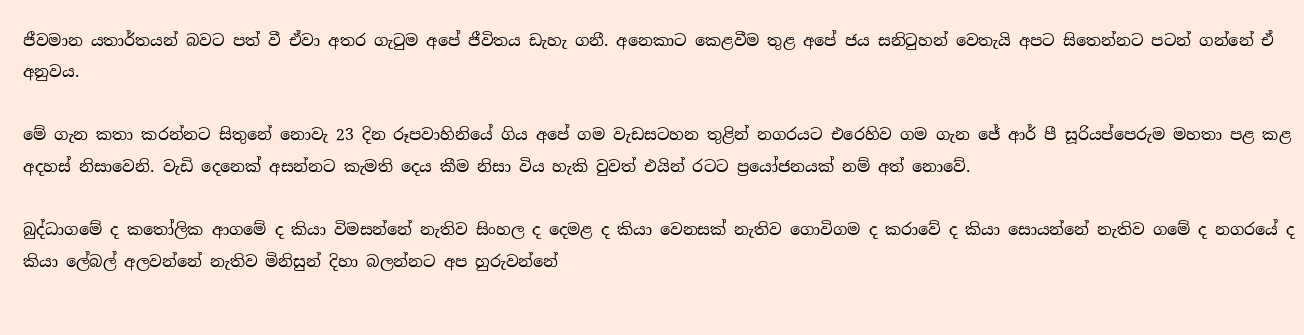ජීවමාන යතාර්තයන් බවට පත් වී ඒවා අතර ගැටුම අපේ ජීවිතය ඩැහැ ගනී. අනෙකාට කෙළවීම තුළ අපේ ජය සනිටුහන් වෙතැයි අපට සිතෙන්නට පටන් ගන්නේ ඒ අනුවය.

මේ ගැන කතා කරන්නට සිතුනේ නොවැ 23 දින රූපවාහිනියේ ගිය අපේ ගම වැඩසටහන තුළින් නගරයට එරෙහිව ගම ගැන ජේ ආර් පී සූරියප්පෙරුම මහතා පළ කළ අදහස් නිසාවෙනි. වැඩි දෙනෙක් අසන්නට කැමති දෙය කීම නිසා විය හැකි වුවත් එයින් රටට ප්‍රයෝජනයක් නම් අත් නොවේ.

බුද්ධාගමේ ද කතෝලික ආගමේ ද කියා විමසන්නේ නැතිව සිංහල ද දෙමළ ද කියා වෙනසක් නැතිව ගොවිගම ද කරාවේ ද කියා සොයන්නේ නැතිව ගමේ ද නගරයේ ද කියා ලේබල් අලවන්නේ නැතිව මිනිසුන් දිහා බලන්නට අප හුරුවන්නේ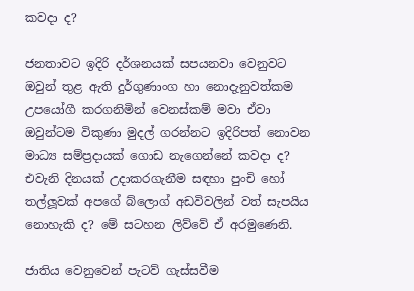කවදා ද?

ජනතාවට ඉදිරි දර්ශනයක් සපයනවා වෙනුවට ඔවුන් තුළ ඇති දුර්ගුණාංග හා නොදැනුවත්කම උපයෝගී කරගනිමින් වෙනස්කම් මවා ඒවා ඔවුන්ටම විකුණා මුදල් ගරන්නට ඉදිරිපත් නොවන මාධ්‍ය සම්ප්‍රදායක් ගොඩ නැගෙන්නේ කවදා ද? එවැනි දිනයක් උදාකරගැනීම සඳහා පුංචි හෝ තල්ලූවක් අපගේ බ්ලොග් අඩවිවලින් වත් සැපයිය නොහැකි ද? මේ සටහන ලිව්වේ ඒ අරමුණෙනි.

ජාතිය වෙනුවෙන් පැටව් ගැස්සවීම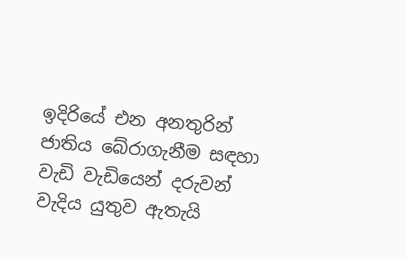ඉදිරියේ එන අනතුරින් ජාතිය බේරාගැනීම සඳහා වැඩි වැඩියෙන් දරුවන් වැදිය යුතුව ඇතැයි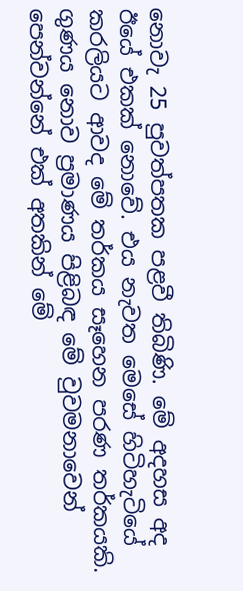නොවැ 25 පුවත්පතක පළවී තිබිණි. මේ අදහස අද ඊයේ එකක් නොවේ. එය නැවත මෙසේ හිටිහැටියේ කරලියට ආවද මේ තර්කය සෑහෙන පරණ තර්කයකි. ගුණය නොව ප්‍රමාණය පිළිබඳ මේ වුවමනාවෙන් පෙන්වන්නේ එක් අතකින් මේ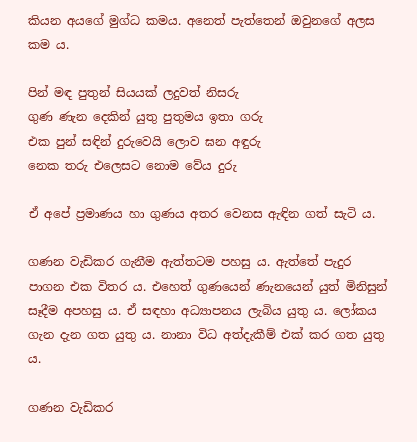කියන අයගේ මුග්ධ කමය. අනෙත් පැත්තෙන් ඔවුනගේ අලස කම ය.

පින් මඳ පුතුන් සියයක් ලදුවත් නිසරු
ගුණ ණැන දෙකින් යුතු පුතුමය ඉතා ගරු
එක පුන් සඳින් දුරුවෙයි ලොව ඝන අඳුරු
නෙක තරු එලෙසට නොම වේය දුරු

ඒ අපේ ප්‍රමාණය හා ගුණය අතර වෙනස ඇඳින ගත් සැටි ය.

ගණන වැඩිකර ගැනීම ඇත්තටම පහසු ය. ඇත්තේ පැදුර පාගන එක විතර ය. එහෙත් ගුණයෙන් ණැනයෙන් යුත් මිනිසුන් සෑදීම අපහසු ය. ඒ සඳහා අධ්‍යාපනය ලැබිය යුතු ය. ලෝකය ගැන දැන ගත යුතු ය. නානා විධ අත්දැකීම් එක් කර ගත යුතු ය.

ගණන වැඩිකර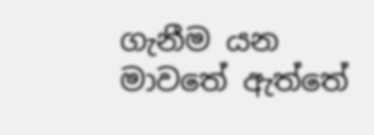ගැනීම යන මාවතේ ඇත්තේ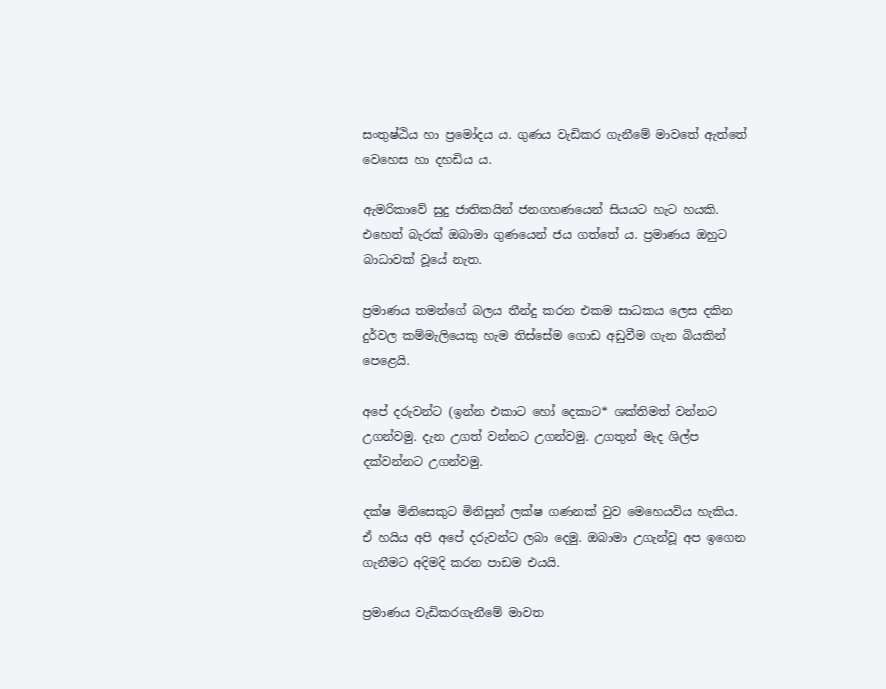සංතුෂ්ඨිය හා ප්‍රමෝදය ය. ගුණය වැඩිකර ගැනීමේ මාවතේ ඇත්තේ වෙහෙස හා දහඩිය ය.

ඇමරිකාවේ සුදු ජාතිකයින් ජනගහණයෙන් සියයට හැට හයකි. එහෙත් බැරක් ඔබාමා ගුණයෙන් ජය ගත්තේ ය. ප්‍රමාණය ඔහුට බාධාවක් වූයේ නැත.

ප්‍රමාණය තමන්ගේ බලය තීන්දු කරන එකම සාධකය ලෙස දකින දුර්වල කම්මැලියෙකු හැම තිස්සේම ගොඩ අඩුවීම ගැන බියකින් පෙළෙයි.

අපේ දරුවන්ට (ඉන්න එකාට හෝ දෙකාට* ශක්තිමත් වන්නට උගන්වමු. දැන උගත් වන්නට උගන්වමු. උගතුන් මැද ශිල්ප දක්වන්නට උගන්වමු.

දක්ෂ මිනිසෙකුට මිනිසුන් ලක්ෂ ගණනක් වුව මෙහෙයවිය හැකිය. ඒ හයිය අපි අපේ දරුවන්ට ලබා දෙමු. ඔබාමා උගැන්වූ අප ඉගෙන ගැනීමට අදිමදි කරන පාඩම එයයි.

ප්‍රමාණය වැඩිකරගැනීමේ මාවත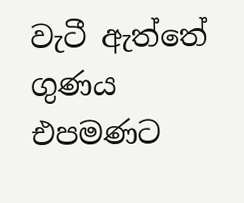වැටී ඇත්තේ ගුණය එපමණට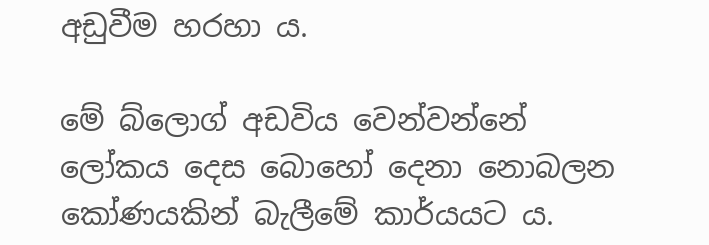අඩුවීම හරහා ය.

මේ බ්ලොග් අඩවිය වෙන්වන්නේ ලෝකය දෙස බොහෝ දෙනා නොබලන කෝණයකින් බැලීමේ කාර්යයට ය.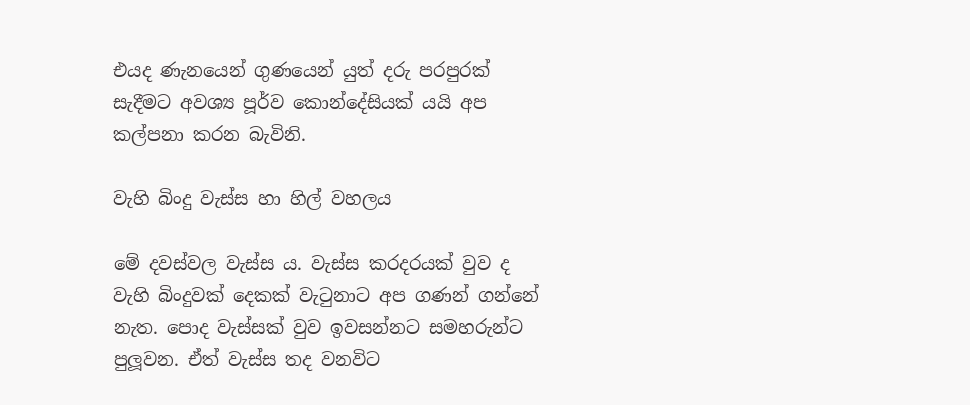එයද ණැනයෙන් ගුණයෙන් යුත් දරු පරපුරක් සැදීමට අවශ්‍ය පූර්ව කොන්දේසියක් යයි අප කල්පනා කරන බැවිනි.

වැහි බිංදු වැස්ස හා හිල් වහලය

මේ දවස්වල වැස්ස ය. වැස්ස කරදරයක් වුව ද වැහි බිංදුවක් දෙකක් වැටුනාට අප ගණන් ගන්නේ නැත. පොද වැස්සක් වුව ඉවසන්නට සමහරුන්ට පුලූවන. ඒත් වැස්ස තද වනවිට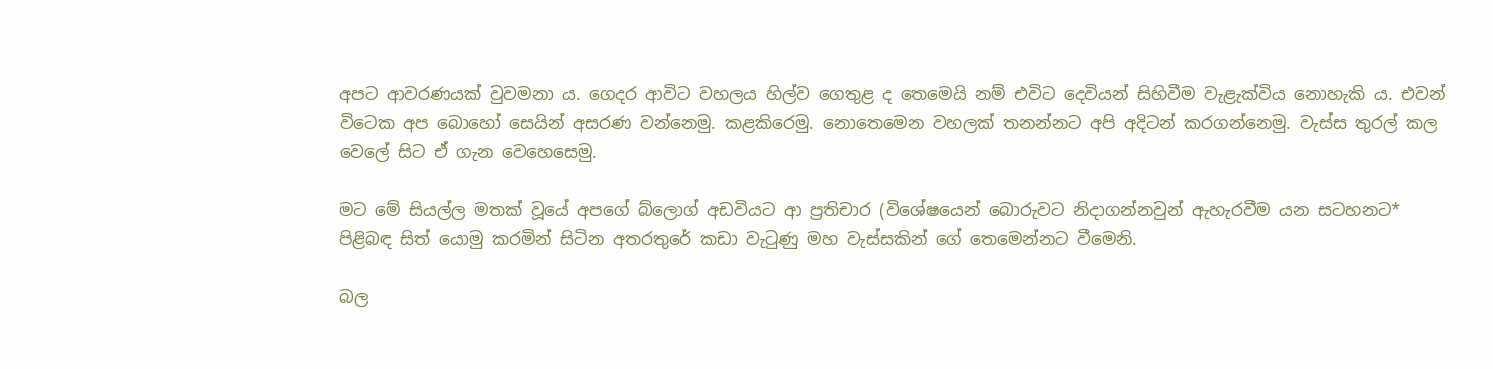අපට ආවරණයක් වුවමනා ය. ගෙදර ආවිට වහලය හිල්ව ගෙතුළ ද තෙමෙයි නම් එවිට දෙවියන් සිහිවීම වැළැක්විය නොහැකි ය. එවන් විටෙක අප බොහෝ සෙයින් අසරණ වන්නෙමු. කළකිරෙමු. නොතෙමෙන වහලක් තනන්නට අපි අදිටන් කරගන්නෙමු. වැස්ස තුරල් කල වෙලේ සිට ඒ ගැන වෙහෙසෙමු.

මට මේ සියල්ල මතක් වූයේ අපගේ බ්ලොග් අඩවියට ආ ප්‍රතිචාර (විශේෂයෙන් බොරුවට නිදාගන්නවුන් ඇහැරවීම යන සටහනට* පිළිබඳ සිත් යොමු කරමින් සිටින අතරතුරේ කඩා වැටුණු මහ වැස්සකින් ගේ තෙමෙන්නට වීමෙනි.

බල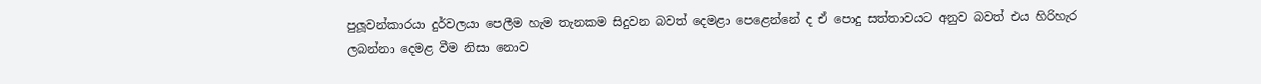පුලූවන්කාරයා දුර්වලයා පෙලීම හැම තැනකම සිදුවන බවත් දෙමළා පෙළෙන්නේ ද ඒ පොදු සත්තාවයට අනුව බවත් එය හිරිහැර ලබන්නා දෙමළ වීම නිසා නොව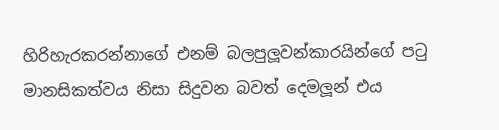හිරිහැරකරන්නාගේ එනම් බලපුලූවන්කාරයින්ගේ පටු මානසිකත්වය නිසා සිදුවන බවත් දෙමලූන් එය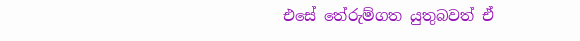එසේ තේරුම්ගත යුතුබවත් ඒ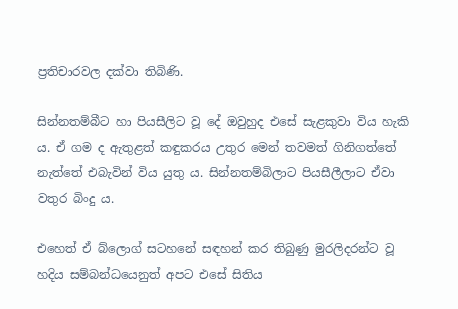ප්‍රතිචාරවල දක්වා තිබිණි.

සින්නතම්බීට හා පියසීලිට වූ දේ ඔවුහුද එසේ සැළකුවා විය හැකි ය. ඒ ගම ද ඇතුළත් කඳුකරය උතුර මෙන් තවමත් ගිනිගත්තේ නැත්තේ එබැවින් විය යුතු ය. සින්නතම්බිලාට පියසීලීලාට ඒවා වතුර බිංදු ය.

එහෙත් ඒ බ්ලොග් සටහනේ සඳහන් කර තිබුණු මුරලිදරන්ට වූ හදිය සම්බන්ධයෙනුත් අපට එසේ සිතිය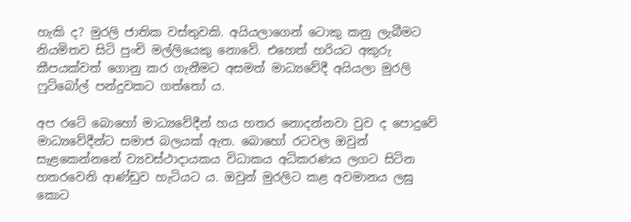හැකි ද? මුරලි ජාතික වස්තුවකි. අයියලාගෙන් ටොකු කනු ලැබීමට නියමිතව සිටි පුංචි මල්ලියෙකු නොවේ. එහෙත් හරියට අකුරු කීපයක්වත් ගොනු කර ගැනීමට අසමත් මාධ්‍යවේදී අයියලා මුරලි ෆුට්බෝල් පන්දුවකට ගත්තෝ ය.

අප රටේ බොහෝ මාධ්‍යවේදීන් හය හතර නොදන්නවා වුව ද පොදුවේ මාධ්‍යවේදීන්ට සමාජ බලයක් ඇත. බොහෝ රටවල ඔවුන් සැළකෙන්නනේ ව්‍යවස්ථාදායකය විධාකය අධිකරණය ලගට සිටින හතරවෙනි ආණ්ඩුව හැටියට ය. ඔවුන් මුරලිට කළ අවමානය ලඝු කොට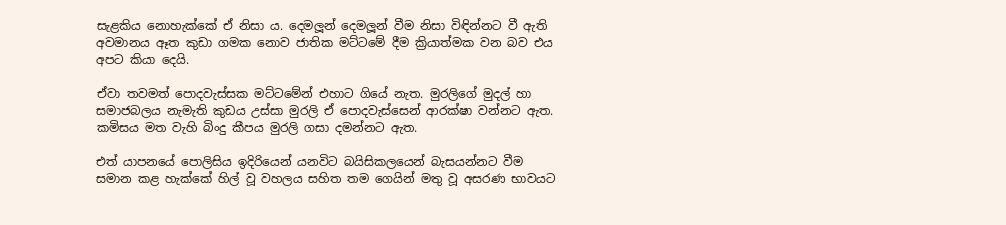සැළකිය නොහැක්කේ ඒ නිසා ය. දෙමලූන් දෙමලූන් වීම නිසා විඳින්නට වී ඇති අවමානය ඈත කුඩා ගමක නොව ජාතික මට්ටමේ දීම ක්‍රියාත්මක වන බව එය අපට කියා දෙයි.

ඒවා තවමත් පොදවැස්සක මට්ටමේන් එහාට ගියේ නැත. මුරලිගේ මුදල් හා සමාජබලය නැමැති කුඩය උස්සා මුරලි ඒ පොදවැස්සෙන් ආරක්ෂා වන්නට ඇත. කමිසය මත වැහි බිංදු කීපය මුරලි ගසා දමන්නට ඇත.

එත් යාපනයේ පොලිසිය ඉදිරියෙන් යනවිට බයිසිකලයෙන් බැසයන්නට වීම සමාන කළ හැක්කේ හිල් වූ වහලය සහිත තම ගෙයින් මතු වූ අසරණ භාවයට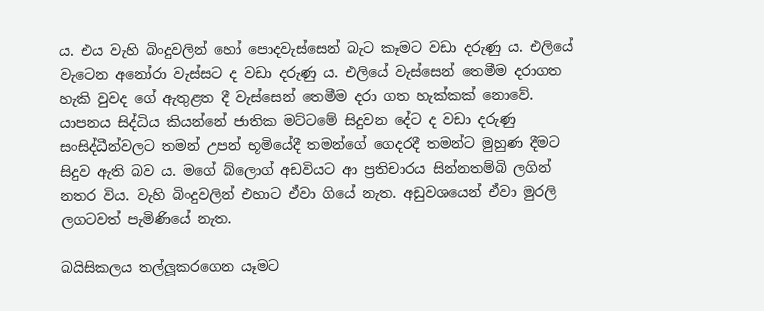ය. එය වැහි බිංදුවලින් හෝ පොදවැස්සෙන් බැට කෑමට වඩා දරුණු ය. එලියේ වැටෙන අනෝරා වැස්සට ද වඩා දරුණු ය. එලියේ වැස්සෙන් තෙමීම දරාගත හැකි වුවද ගේ ඇතුළත දී වැස්සෙන් තෙමීම දරා ගත හැක්කක් නොවේ. යාපනය සිද්ධිය කියන්නේ ජාතික මට්ටමේ සිදුවන දේට ද වඩා දරුණු සංසිද්ධීන්වලට තමන් උපන් භූමියේදී තමන්ගේ ගෙදරදී තමන්ට මුහුණ දීමට සිදුව ඇති බව ය. මගේ බ්ලොග් අඩවියට ආ ප්‍රතිචාරය සින්නතම්බි ලගින් නතර විය. වැහි බිංදුවලින් එහාට ඒවා ගියේ නැත. අඩුවශයෙන් ඒවා මුරලි ලගටවත් පැමිණියේ නැත.

බයිසිකලය තල්ලූකරගෙන යෑමට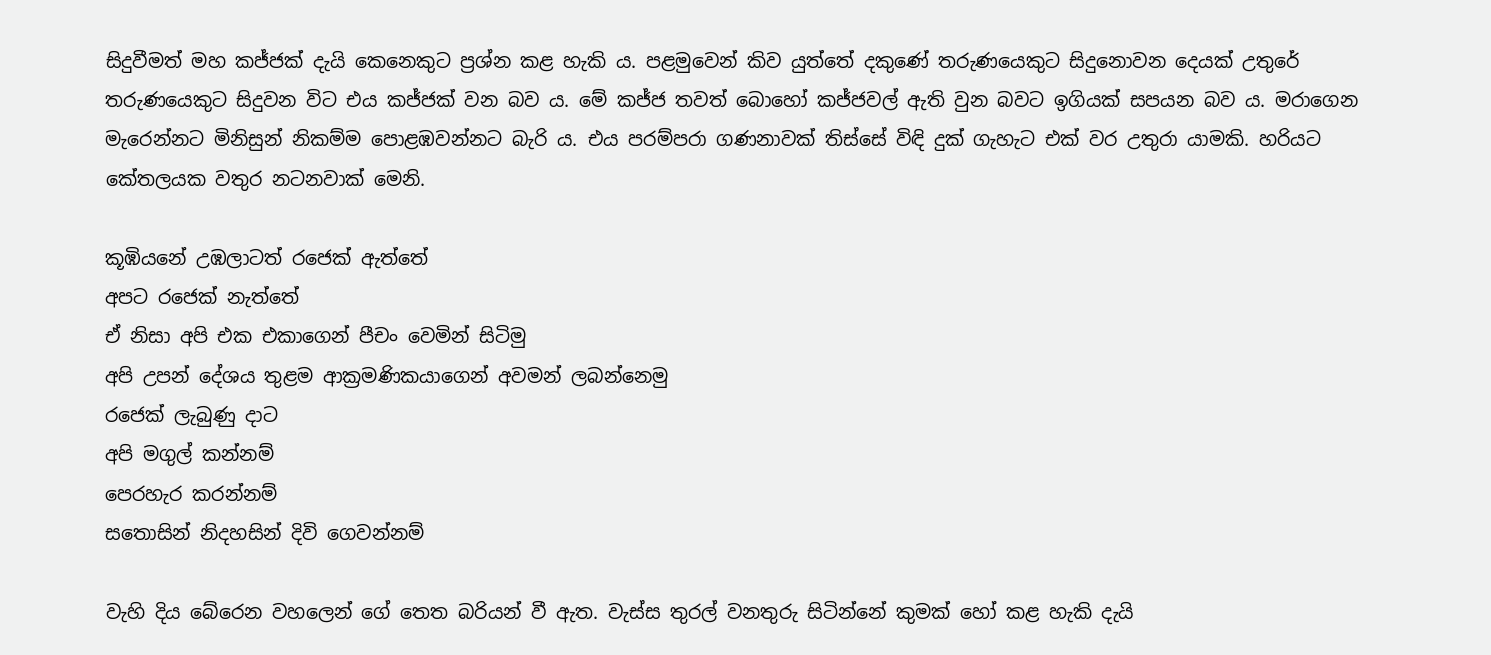සිදුවීමත් මහ කජ්ජක් දැයි කෙනෙකුට ප්‍රශ්න කළ හැකි ය. පළමුවෙන් කිව යුත්තේ දකුණේ තරුණයෙකුට සිදුනොවන දෙයක් උතුරේ තරුණයෙකුට සිදුවන විට එය කජ්ජක් වන බව ය. මේ කජ්ජ තවත් බොහෝ කජ්ජවල් ඇති වුන බවට ඉගියක් සපයන බව ය. මරාගෙන මැරෙන්නට මිනිසුන් නිකම්ම පොළඹවන්නට බැරි ය. එය පරම්පරා ගණනාවක් තිස්සේ විඳි දුක් ගැහැට එක් වර උතුරා යාමකි. හරියට කේතලයක වතුර නටනවාක් මෙනි.

කූඹියනේ උඹලාටත් රජෙක් ඇත්තේ
අපට රජෙක් නැත්තේ
ඒ නිසා අපි එක එකාගෙන් පීචං වෙමින් සිටිමු
අපි උපන් දේශය තුළම ආක්‍රමණිකයාගෙන් අවමන් ලබන්නෙමු
රජෙක් ලැබුණු දාට
අපි මගුල් කන්නම්
පෙරහැර කරන්නම්
සතොසින් නිදහසින් දිවි ගෙවන්නම්

වැහි දිය බේරෙන වහලෙන් ගේ තෙත බරියන් වී ඇත. වැස්ස තුරල් වනතුරු සිටින්නේ කුමක් හෝ කළ හැකි දැයි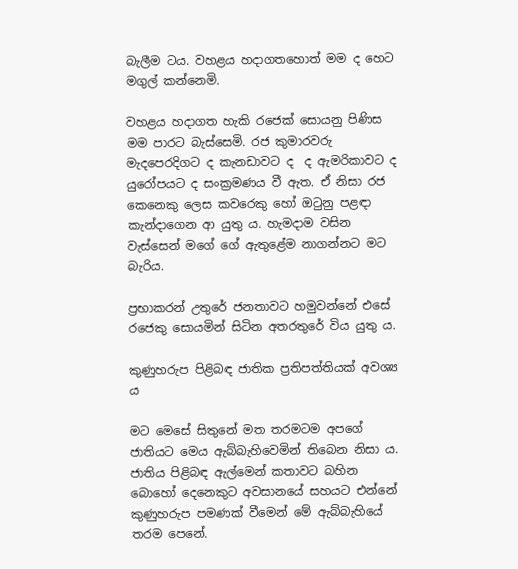බැලීම ටය. වහළය හදාගතහොත් මම ද හෙට මගුල් කන්නෙමි.

වහළය හදාගත හැකි රජෙක් සොයනු පිණිස මම පාරට බැස්සෙමි. රජ කුමාරවරු මැදපෙරදිගට ද කැනඩාවට ද  ද ඇමරිකාවට ද යුරෝපයට ද සංක්‍රමණය වී ඇත. ඒ නිසා රජ කෙනෙකු ලෙස කවරෙකු හෝ ඔටුනු පළඳා කැන්දාගෙන ආ යුතු ය. හැමදාම වසින වැස්සෙන් මගේ ගේ ඇතුළේම නාගන්නට මට බැරිය.

ප්‍රභාකරන් උතුරේ ජනතාවට හමුවන්නේ එසේ රජෙකු සොයමින් සිටින අතරතුරේ විය යුතු ය.

කුණුහරුප පිළිබඳ ජාතික ප්‍රතිපත්තියක් අවශ්‍ය ය

මට මෙසේ සිතුනේ මත තරමටම අපගේ ජාතියට මෙය ඇබ්බැහිවෙමින් තිබෙන නිසා ය. ජාතිය පිළිබඳ ඇල්මෙන් කතාවට බහින බොහෝ දෙනෙකුට අවසානයේ සහයට එන්නේ කුණුහරුප පමණක් වීමෙන් මේ ඇබ්බැහියේ තරම පෙනේ.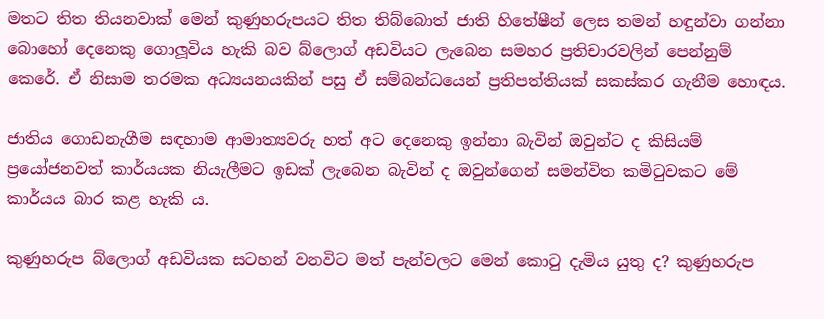මතට තිත තියනවාක් මෙන් කුණුහරුපයට තිත තිබ්බොත් ජාති හිතේෂීන් ලෙස තමන් හඳුන්වා ගන්නා බොහෝ දෙනෙකු ගොලූවිය හැකි බව බ්ලොග් අඩවියට ලැබෙන සමහර ප්‍රතිචාරවලින් පෙන්නුම් කෙරේ. ඒ නිසාම තරමක අධ්‍යයනයකින් පසු ඒ සම්බන්ධයෙන් ප්‍රතිපත්තියක් සකස්කර ගැනීම හොඳය.

ජාතිය ගොඩනැගීම සඳහාම ආමාත්‍යවරු හත් අට දෙනෙකු ඉන්නා බැවින් ඔවුන්ට ද කිසියම් ප්‍රයෝජනවත් කාර්යයක නියැලීමට ඉඩක් ලැබෙන බැවින් ද ඔවුන්ගෙන් සමන්විත කමිටුවකට මේ කාර්යය බාර කළ හැකි ය.

කුණුහරුප බ්ලොග් අඩවියක සටහන් වනවිට මත් පැන්වලට මෙන් කොටු දැමිය යුතු ද? කුණුහරුප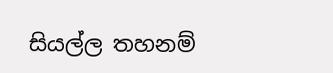සියල්ල තහනම්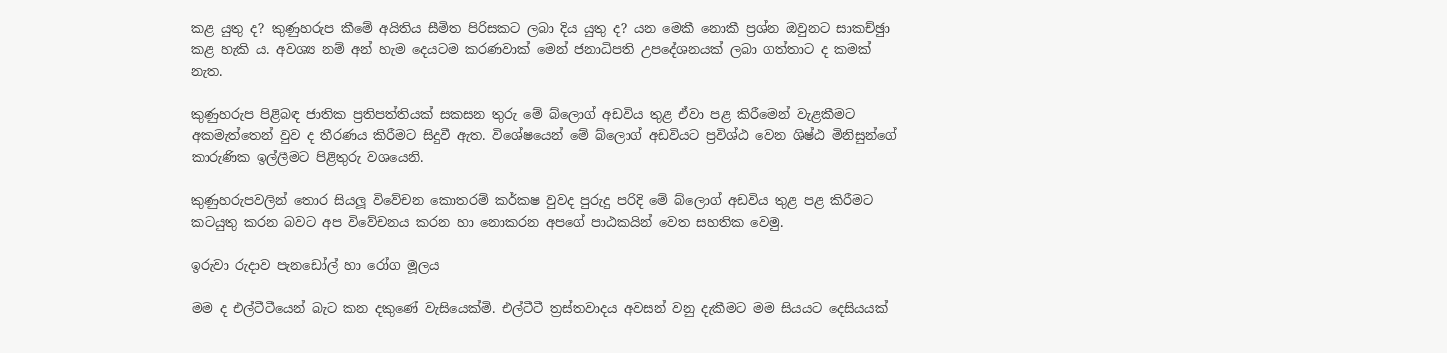කළ යුතු ද? කුණුහරුප කීමේ අයිතිය සීමිත පිරිසකට ලබා දිය යුතු ද? යන මෙකී නොකී ප්‍රශ්න ඔවුනට සාකච්ඡුා කළ හැකි ය. අවශ්‍ය නම් අන් හැම දෙයටම කරණවාක් මෙන් ජනාධිපති උපදේශනයක් ලබා ගත්තාට ද කමක් නැත.

කුණුහරුප පිළිබඳ ජාතික ප්‍රතිපත්තියක් සකසන තුරු මේ බ්ලොග් අඩවිය තුළ ඒවා පළ කිරීමෙන් වැළකීමට අකමැත්තෙන් වුව ද තීරණය කිරීමට සිදුවී ඇත. විශේෂයෙන් මේ බ්ලොග් අඩවියට ප්‍රවිශ්ඨ වෙන ශිෂ්ඨ මිනිසුන්ගේ කාරුණික ඉල්ලීමට පිළිතුරු වශයෙනි.

කුණුහරුපවලින් තොර සියලූ විවේචන කොතරම් කර්කෂ වුවද පුරුදු පරිදි මේ බ්ලොග් අඩවිය තුළ පළ කිරීමට කටයුතු කරන බවට අප විවේචනය කරන හා නොකරන අපගේ පාඨකයින් වෙත සහතික වෙමු.

ඉරුවා රුදාව පැනඩෝල් හා රෝග මූලය

මම ද එල්ටීටීයෙන් බැට කන දකුණේ වැසියෙක්මි. එල්ටීටී ත්‍රස්තවාදය අවසන් වනු දැකීමට මම සියයට දෙසියයක්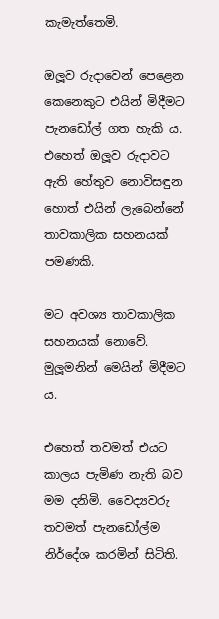කැමැත්තෙමි.

ඔලූව රුදාවෙන් පෙළෙන කෙනෙකුට එයින් මිදීමට පැනඩෝල් ගත හැකි ය. එහෙත් ඔලූව රුදාවට ඇති හේතුව නොවිසඳුන හොත් එයින් ලැබෙන්නේ තාවකාලික සහනයක් පමණකි.

මට අවශ්‍ය තාවකාලික සහනයක් නොවේ. මුලූමනින් මෙයින් මිදීමට ය.

එහෙත් තවමත් එයට කාලය පැමිණ නැති බව මම දනිමි. වෛද්‍යවරු තවමත් පැනඩෝල්ම නිර්දේශ කරමින් සිටිති.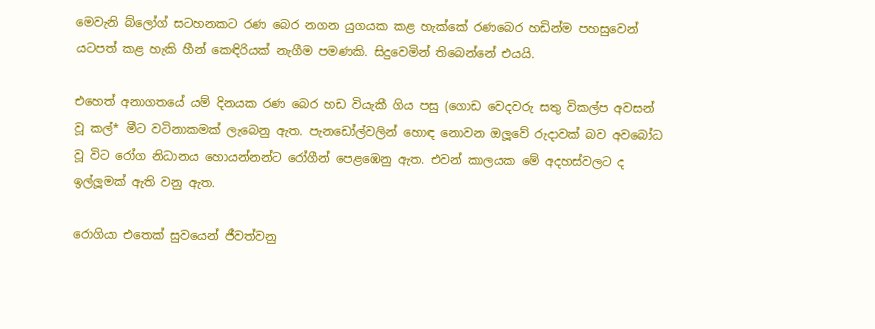මෙවැනි බ්ලෝග් සටහනකට රණ බෙර නගන යුගයක කළ හැක්කේ රණබෙර හඩින්ම පහසුවෙන් යටපත් කළ හැකි හීන් කෙඳිරියක් නැගීම පමණකි. සිදුවෙමින් තිබෙන්නේ එයයි.

එහෙත් අනාගතයේ යම් දිනයක රණ බෙර හඩ වියැකී ගිය පසු (ගොඩ වෙදවරු සතු විකල්ප අවසන් වූ කල්* මීට වටිනාකමක් ලැබෙනු ඇත. පැනඩෝල්වලින් හොඳ නොවන ඔලූවේ රුදාවක් බව අවබෝධ වූ විට රෝග නිධානය හොයන්නන්ට රෝගීන් පෙළඹෙනු ඇත. එවන් කාලයක මේ අදහස්වලට ද ඉල්ලූමක් ඇති වනු ඇත.

රොගියා එතෙක් සුවයෙන් ජීවත්වනු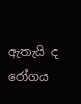ඇතැයි ද රෝගය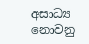අසාධ්‍ය නොවනු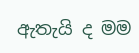ඇතැයි ද මම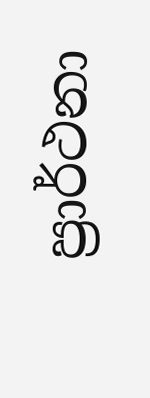ප්‍රාර්ථනා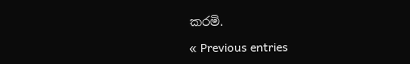කරමි.

« Previous entries